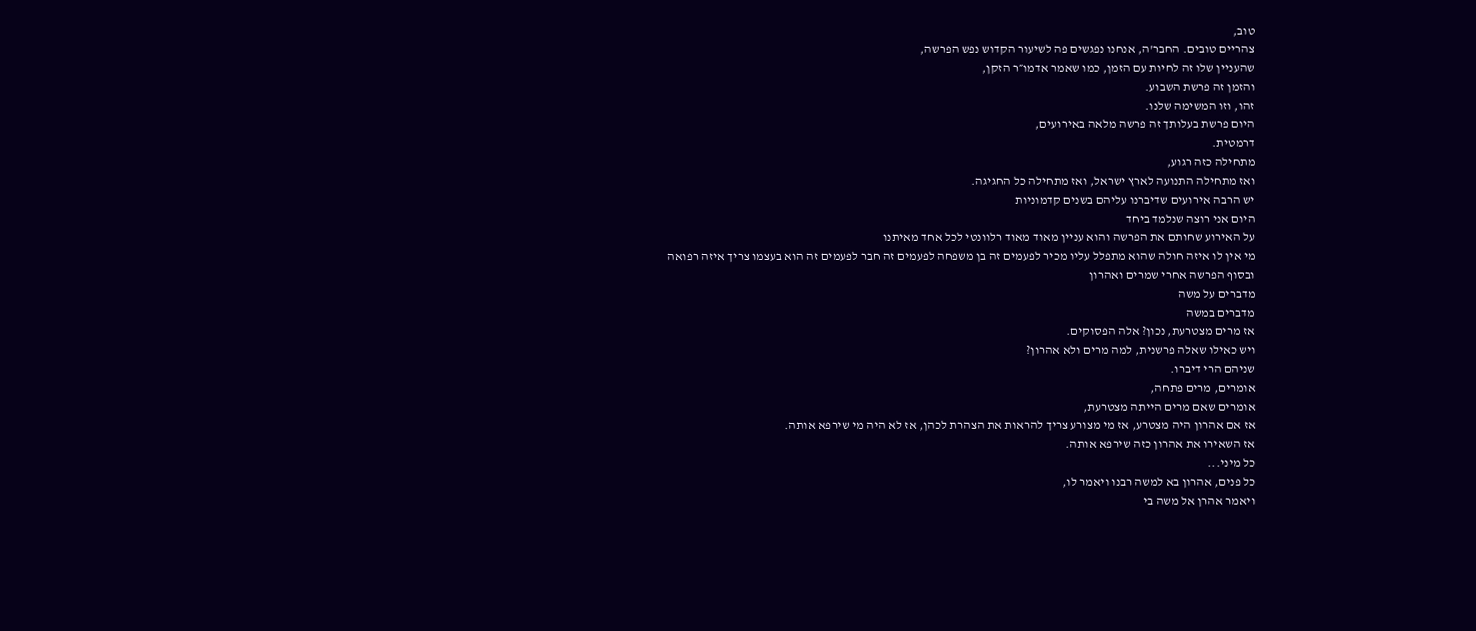טוב,
צהריים טובים. החבר'ה, אנחנו נפגשים פה לשיעור הקדוש נפש הפרשה,
שהעניין שלו זה לחיות עם הזמן, כמו שאמר אדמו״ר הזקן,
והזמן זה פרשת השבוע.
זהו, וזו המשימה שלנו.
היום פרשת בעלותך זה פרשה מלאה באירועים,
דרמטית.
מתחילה כזה רגוע,
ואז מתחילה התנועה לארץ ישראל, ואז מתחילה כל החגיגה.
יש הרבה אירועים שדיברנו עליהם בשנים קדמוניות
היום אני רוצה שנלמד ביחד
על האירוע שחותם את הפרשה והוא עניין מאוד מאוד רלוונטי לכל אחד מאיתנו
מי אין לו איזה חולה שהוא מתפלל עליו מכיר לפעמים זה בן משפחה לפעמים זה חבר לפעמים זה הוא בעצמו צריך איזה רפואה
ובסוף הפרשה אחרי שמרים ואהרון
מדברים על משה
מדברים במשה
אז מרים מצטרעת, נכון? אלה הפסוקים.
ויש כאילו שאלה פרשנית, למה מרים ולא אהרון?
שניהם הרי דיברו.
אומרים, מרים פתחה,
אומרים שאם מרים הייתה מצטרעת,
אז אם אהרון היה מצטרע, אז מי מצורע צריך להראות את הצהרת לכהן, אז לא היה מי שירפא אותה.
אז השאירו את אהרון כזה שירפא אותה.
כל מיני...
כל פנים, אהרון בא למשה רבנו ויאמר לו,
ויאמר אהרן אל משה בי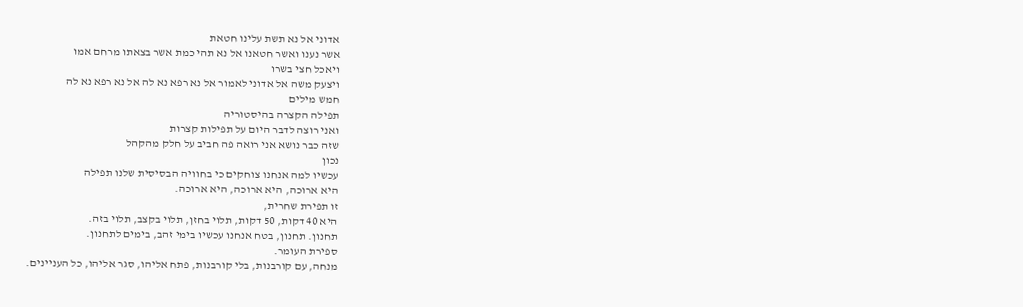אדוני אל נא תשת עלינו חטאת
אשר נענו ואשר חטאנו אל נא תהי כמת אשר בצאתו מרחם אמו
ויאכל חצי בשרו
ויצעק משה אל אדוני לאמור אל נא רפא נא לה אל נא רפא נא לה
חמש מילים
תפילה הקצרה בהיסטוריה
ואני רוצה לדבר היום על תפילות קצרות
שזה כבר נושא אני רואה פה חביב על חלק מהקהל
נכון
עכשיו למה אנחנו צוחקים כי בחוויה הבסיסית שלנו תפילה
היא ארוכה, היא ארוכה, היא ארוכה.
זו תפירת שחרית,
היא 40 דקות, 50 דקות, תלוי בחזן, תלוי בקצב, תלוי בזה.
תחנון. תחנון, בטח אנחנו עכשיו בימי זהב, בימים לתחנון.
ספירת העומר.
מנחה, עם קורבנות, בלי קורבנות, פתח אליהו, סגר אליהו, כל העניינים.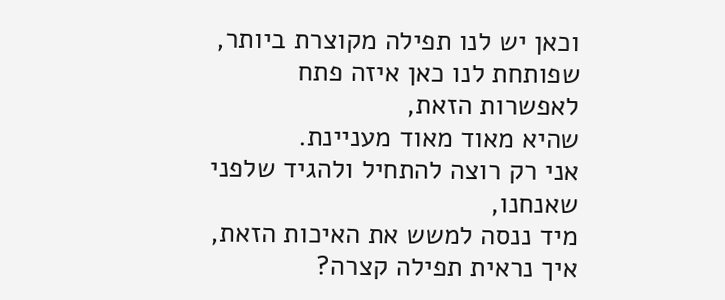וכאן יש לנו תפילה מקוצרת ביותר,
שפותחת לנו כאן איזה פתח לאפשרות הזאת,
שהיא מאוד מאוד מעניינת.
אני רק רוצה להתחיל ולהגיד שלפני שאנחנו,
מיד ננסה למשש את האיכות הזאת, איך נראית תפילה קצרה?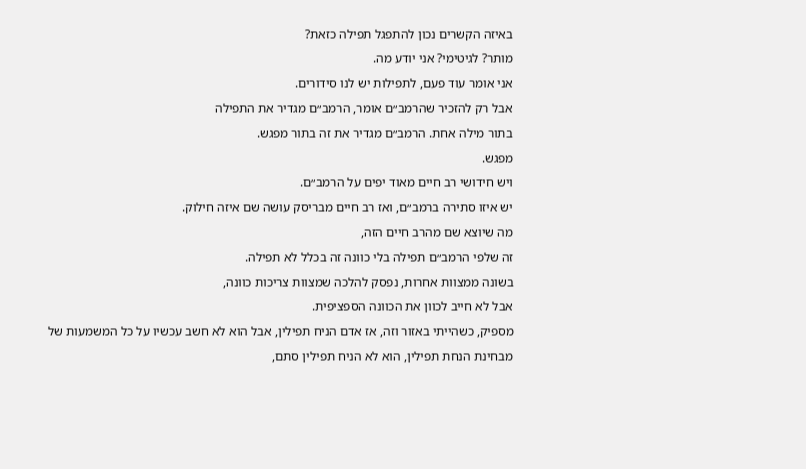באיזה הקשרים נכון להתפגל תפילה כזאת?
מותר? לגיטימי? אני יודע מה.
אני אומר עוד פעם, לתפילות יש לנו סידורים.
אבל רק להזכיר שהרמב״ם אומר, הרמב״ם מגדיר את התפילה
בתור מילה אחת. הרמב״ם מגדיר את זה בתור מפגש.
מפגש.
ויש חידושי רב חיים מאוד יפים על הרמב״ם.
יש איזו סתירה ברמב״ם, ואז רב חיים מבריסק עושה שם איזה חילוק.
מה שיוצא שם מהרב חיים הזה,
זה שלפי הרמב״ם תפילה בלי כוונה זה בכלל לא תפילה.
בשונה ממצוות אחרות, נפסק להלכה שמצוות צריכות כוונה,
אבל לא חייב לכוון את הכוונה הספציפית.
מספיק, כשהייתי באזור וזה, אז אדם הניח תפילין, אבל הוא לא חשב עכשיו על כל המשמעות של
מבחינת הנחת תפילין, הוא לא הניח תפילין סתם,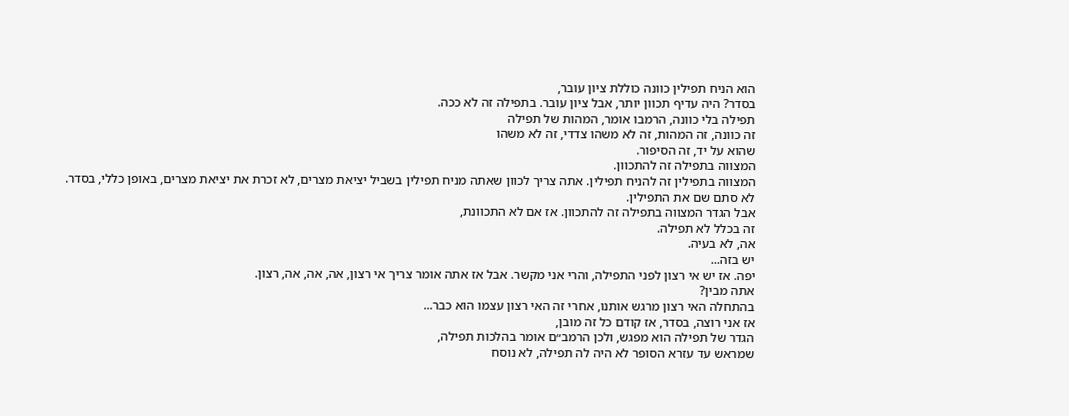הוא הניח תפילין כוונה כוללת ציון עובר,
בסדר? היה עדיף תכוון יותר, אבל ציון עובר. בתפילה זה לא ככה.
תפילה בלי כוונה, הרמבו אומר, המהות של תפילה
זה כוונה, זה המהות, זה לא משהו צדדי, זה לא משהו
שהוא על יד, זה הסיפור.
המצווה בתפילה זה להתכוון.
המצווה בתפילין זה להניח תפילין. אתה צריך לכוון שאתה מניח תפילין בשביל יציאת מצרים, לא זכרת את יציאת מצרים, באופן כללי, בסדר.
לא סתם שם את התפילין.
אבל הגדר המצווה בתפילה זה להתכוון. אז אם לא התכוונת,
זה בכלל לא תפילה.
אה, לא בעיה.
יש בזה...
יפה. אז יש אי רצון לפני התפילה, והרי אני מקשר. אבל אז אתה אומר צריך אי רצון, אה, אה, אה, רצון.
אתה מבין?
בהתחלה האי רצון מרגש אותנו, אחרי זה האי רצון עצמו הוא כבר...
אז אני רוצה, בסדר, אז קודם כל זה מובן,
הגדר של תפילה הוא מפגש, ולכן הרמב״ם אומר בהלכות תפילה,
שמראש עד עזרא הסופר לא היה לה תפילה, לא נוסח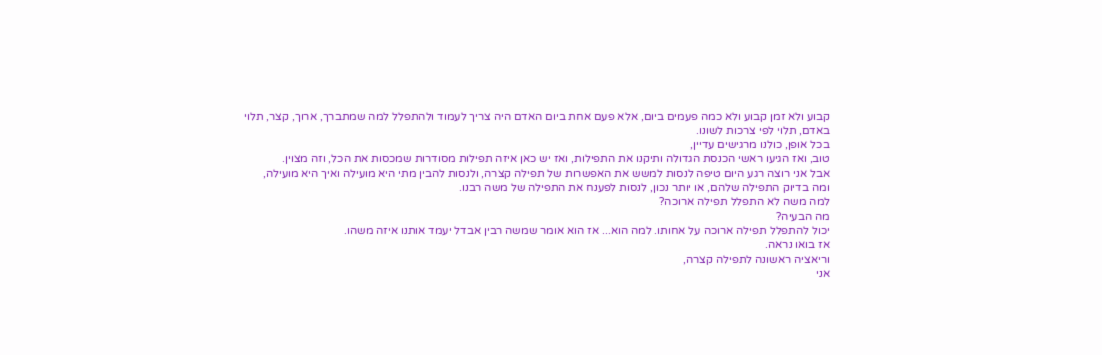קבוע ולא זמן קבוע ולא כמה פעמים ביום, אלא פעם אחת ביום האדם היה צריך לעמוד ולהתפלל למה שמתברך, ארוך, קצר, תלוי באדם, תלוי לפי צרכות לשונו.
בכל אופן, כולנו מרגישים עדיין,
טוב, ואז הגיעו ראשי הכנסת הגדולה ותיקנו את התפילות, ואז יש כאן איזה תפילות מסודרות שמכסות את הכל, וזה מצוין.
אבל אני רוצה רגע היום טיפה לנסות למשש את האפשרות של תפילה קצרה, ולנסות להבין מתי היא מועילה ואיך היא מועילה,
ומה בדיוק התפילה שלהם, או יותר נכון, לנסות לפענח את התפילה של משה רבנו.
למה משה לא התפלל תפילה ארוכה?
מה הבעיה?
יכול להתפלל תפילה ארוכה על אחותו. למה הוא... אז הוא אומר שמשה רבין אבדל יעמד אותנו איזה משהו.
אז בואו נראה.
וריאציה ראשונה לתפילה קצרה,
אני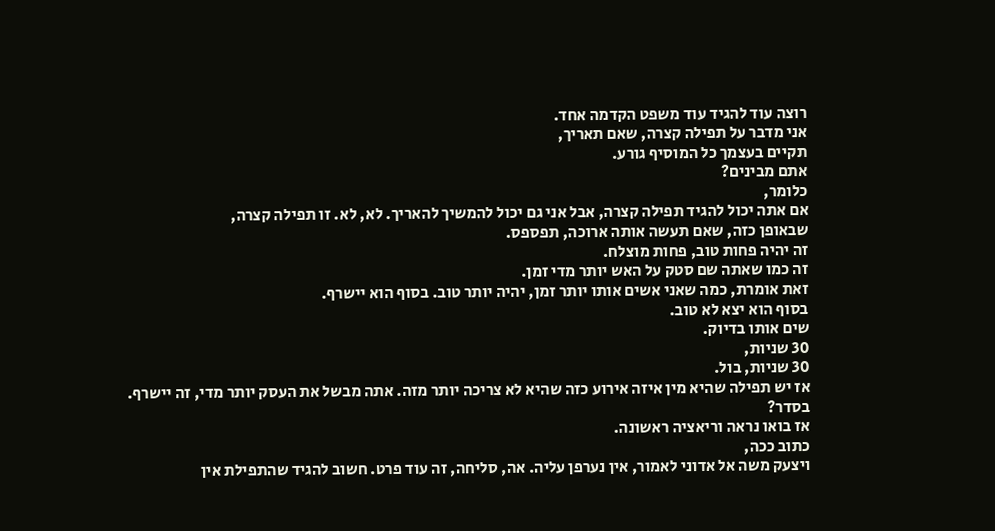רוצה עוד להגיד עוד משפט הקדמה אחד.
אני מדבר על תפילה קצרה, שאם תאריך,
תקיים בעצמך כל המוסיף גורע.
אתם מבינים?
כלומר,
אם אתה יכול להגיד תפילה קצרה, אבל אני גם יכול להמשיך להאריך. לא, לא. זו תפילה קצרה,
שבאופן כזה, שאם תעשה אותה ארוכה, תפספס.
זה יהיה פחות טוב, פחות מוצלח.
זה כמו שאתה שם סטק על האש יותר מדי זמן.
זאת אומרת, כמה שאני אשים אותו יותר זמן, יהיה יותר טוב. בסוף הוא יישרף.
בסוף הוא יצא לא טוב.
שים אותו בדיוק.
30 שניות,
30 שניות, בול.
אז יש תפילה שהיא מין איזה אירוע כזה שהיא לא צריכה יותר מזה. אתה מבשל את העסק יותר מדי, זה יישרף.
בסדר?
אז בואו נראה וריאציה ראשונה.
כתוב ככה,
ויצעק משה אל אדוני לאמור, אין נערפן עליה. אה, סליחה, זה עוד פרט. חשוב להגיד שהתפילת אין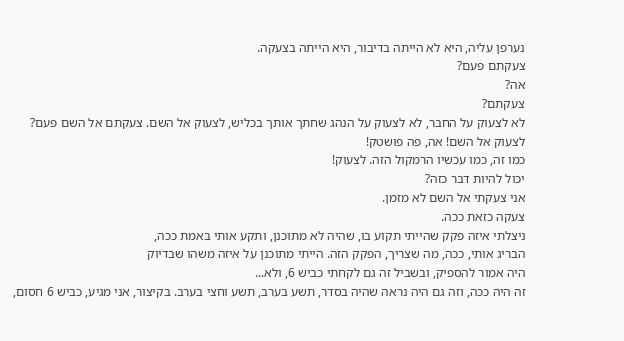נערפן עליה, היא לא הייתה בדיבור, היא הייתה בצעקה.
צעקתם פעם?
אה?
צעקתם?
לא לצעוק על החבר, לא לצעוק על הנהג שחתך אותך בכליש, לצעוק אל השם. צעקתם אל השם פעם?
לצעוק אל השם! אה, פה פושטק!
כמו זה, כמו עכשיו הרמקול הזה. לצעוק!
יכול להיות דבר כזה?
אני צעקתי אל השם לא מזמן.
צעקה כזאת ככה.
ניצלתי איזה פקק שהייתי תקוע בו, שהיה לא מתוכנן, ותקע אותי באמת ככה,
הבריג אותי, ככה, מה שצריך, הפקק הזה. הייתי מתוכנן על איזה משהו שבדיוק
היה אמור להספיק, ובשביל זה גם לקחתי כביש 6, ולא...
זה היה ככה, וזה גם היה נראה שהיה בסדר, תשע בערב, תשע וחצי בערב. בקיצור, אני מגיע, כביש 6 חסום,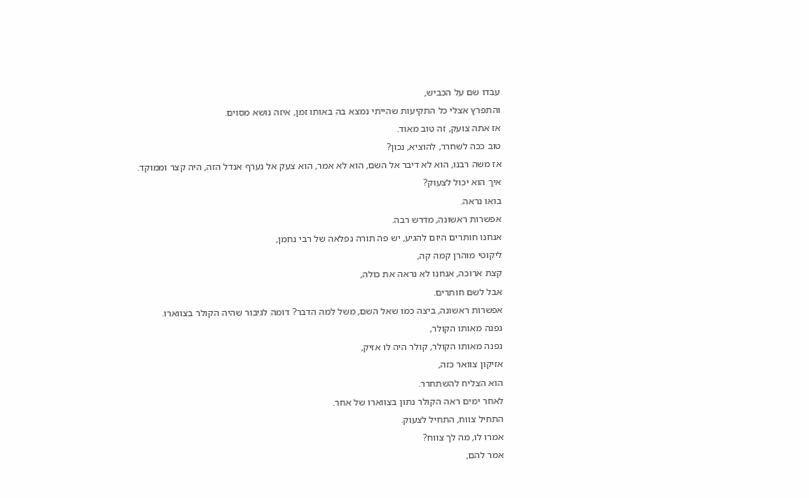עבדו שם על הכביש,
והתפרץ אצלי כל התקיעות שהייתי נמצא בה באותו זמן, איזה נושא מסוים.
אז אתה צועק, זה טוב מאוד.
טוב ככה לשחרר, להוציא, נכון?
אז משה רבנו, הוא לא דיבר אל השם, הוא לא אמר, הוא צעק אל נערף אנדל הזה, היה קצר וממוקד.
איך הוא יכול לצעוק?
בואו נראה.
אפשרות ראשונה, מדרש רבה.
אנחנו חותרים היום להגיע, יש פה תורה נפלאה של רבי נחמן,
ליקוטי מוהרן קמה קה,
קצת ארוכה, אנחנו לא נראה את כולה,
אבל לשם חותרים.
אפשרות ראשונה, ביצה כמו שאל השם, משל למה הדבר? דומה לגיבור שהיה הקולר בצווארו.
נפנה מאותו הקולר,
נפנה מאותו הקולר, קולר היה לו אזיק,
אזיקון צוואר כזה,
הוא הצליח להשתחרר.
לאחר ימים ראה הקולר נתון בצווארו של אחר.
התחיל צווח, התחיל לצעוק.
אמרו לו, מה לך צווח?
אמר להם,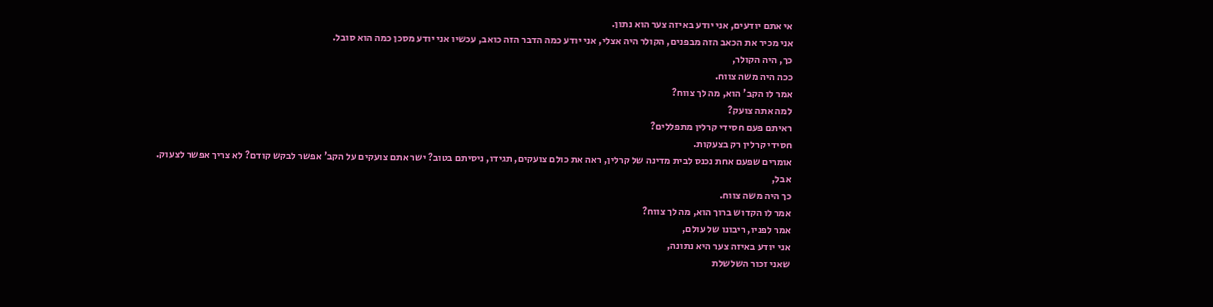אי אתם יודעים, אני יודע באיזה צער הוא נתון.
אני מכיר את הכאב הזה מבפנים, הקולר היה אצלי, אני יודע כמה הדבר הזה כואב, עכשיו אני יודע מסכן כמה הוא סובל.
כך, היה הקולר,
ככה היה משה צווח.
אמר לו הקב' הוא, מה לך צווח?
למה אתה צועק?
ראיתם פעם חסידי קרלין מתפללים?
חסידי קרלין רק בצעקות.
אומרים שפעם אחת נכנס לבית מדינה של קרלין, ראה את כולם צועקים, תגידו, ניסיתם בטוב? ישר אתם צועקים על הקב' אפשר לבקש קודם? לא צריך אפשר לצעוק.
אבל,
כך היה משה צווח.
אמר לו הקדוש ברוך הוא, מה לך צווח?
אמר לפניו, ריבונו של עולם,
אני יודע באיזה צער היא נתונה,
שאני זכור השלשלת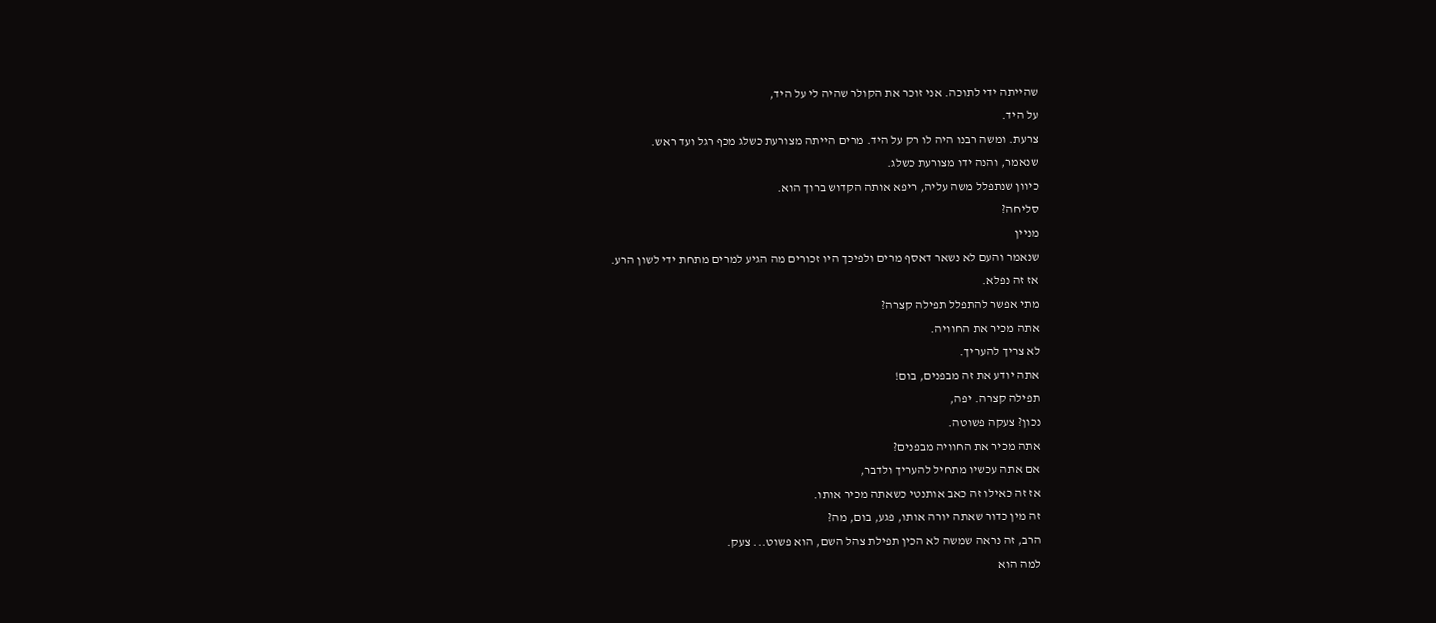שהייתה ידי לתוכה. אני זוכר את הקולר שהיה לי על היד,
על היד.
צרעת. ומשה רבנו היה לו רק על היד. מרים הייתה מצורעת כשלג מכף רגל ועד ראש.
שנאמר, והנה ידו מצורעת כשלג.
כיוון שנתפלל משה עליה, ריפא אותה הקדוש ברוך הוא.
סליחה?
מניין
שנאמר והעם לא נשאר דאסף מרים ולפיכך היו זכורים מה הגיע למרים מתחת ידי לשון הרע.
אז זה נפלא.
מתי אפשר להתפלל תפילה קצרה?
אתה מכיר את החוויה.
לא צריך להעריך.
אתה יודע את זה מבפנים, בום!
תפילה קצרה. יפה,
נכון? צעקה פשוטה.
אתה מכיר את החוויה מבפנים?
אם אתה עכשיו מתחיל להעריך ולדבר,
אז זה כאילו זה כאב אותנטי כשאתה מכיר אותו.
זה מין כדור שאתה יורה אותו, פגע, בום, מה?
הרב, זה נראה שמשה לא הכין תפילת צהל השם, הוא פשוט... צעק.
למה הוא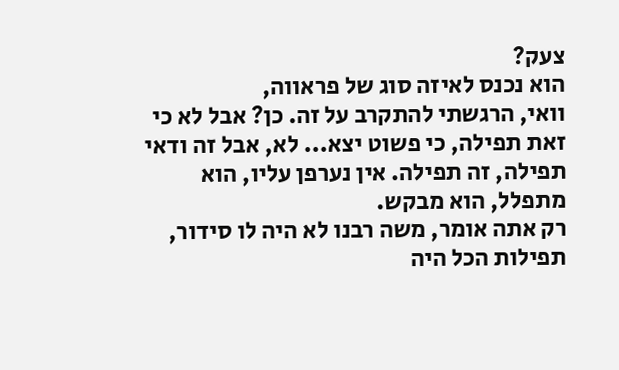צעק?
הוא נכנס לאיזה סוג של פראווה,
וואי, הרגשתי להתקרב על זה. כן? אבל לא כי זאת תפילה, כי פשוט יצא... לא, אבל זה ודאי תפילה, זה תפילה. אין נערפן עליו, הוא מתפלל, הוא מבקש.
רק אתה אומר, משה רבנו לא היה לו סידור,
תפילות הכל היה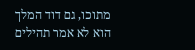מתוכו, גם דוד המלך הוא לא אמר תהילים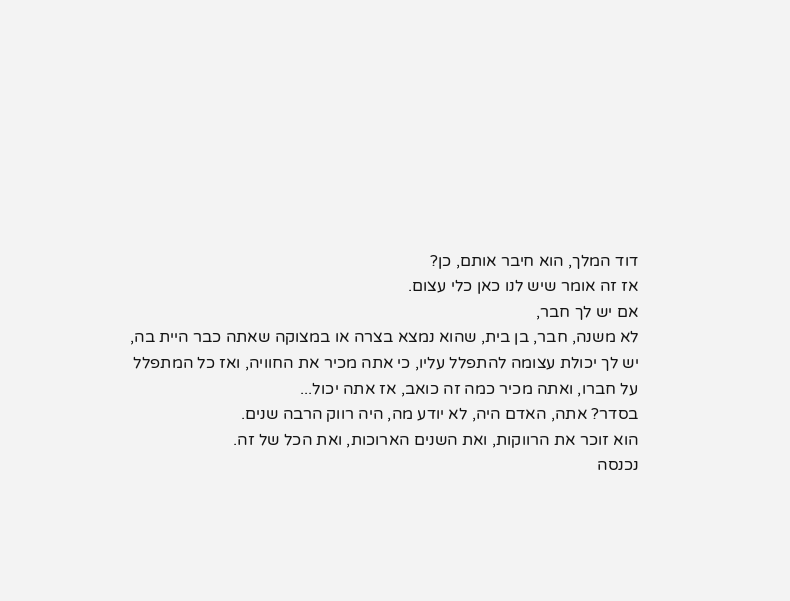דוד המלך, הוא חיבר אותם, כן?
אז זה אומר שיש לנו כאן כלי עצום.
אם יש לך חבר,
לא משנה, חבר, בן בית, שהוא נמצא בצרה או במצוקה שאתה כבר היית בה,
יש לך יכולת עצומה להתפלל עליו, כי אתה מכיר את החוויה, ואז כל המתפלל על חברו, ואתה מכיר כמה זה כואב, אז אתה יכול...
בסדר? אתה, האדם היה, לא יודע מה, היה רווק הרבה שנים.
הוא זוכר את הרווקות, ואת השנים הארוכות, ואת הכל של זה.
נכנסה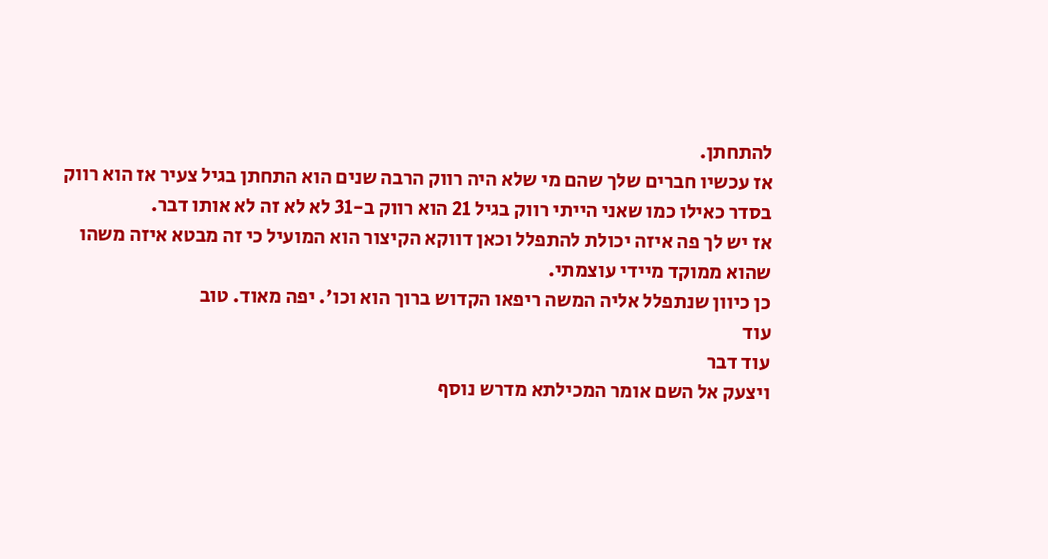להתחתן.
אז עכשיו חברים שלך שהם מי שלא היה רווק הרבה שנים הוא התחתן בגיל צעיר אז הוא רווק בסדר כאילו כמו שאני הייתי רווק בגיל 21 הוא רווק ב-31 לא לא זה לא אותו דבר.
אז יש לך פה איזה יכולת להתפלל וכאן דווקא הקיצור הוא המועיל כי זה מבטא איזה משהו שהוא ממוקד מיידי עוצמתי.
כן כיוון שנתפלל אליה המשה ריפאו הקדוש ברוך הוא וכו'. יפה מאוד. טוב
עוד
עוד דבר
ויצעק אל השם אומר המכילתא מדרש נוסף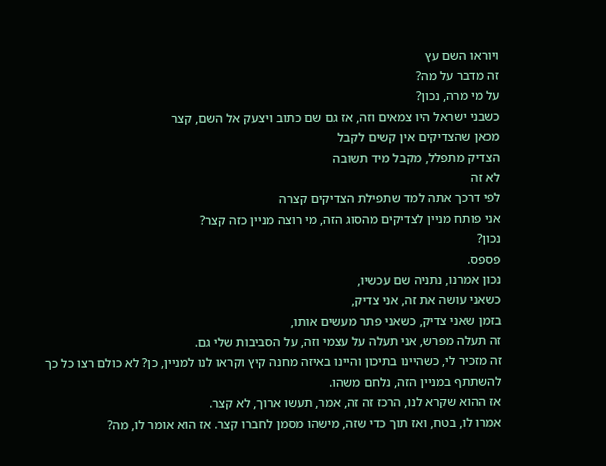ויוראו השם עץ
זה מדבר על מה?
על מי מרה, נכון?
כשבני ישראל היו צמאים וזה, אז גם שם כתוב ויצעק אל השם, קצר
מכאן שהצדיקים אין קשים לקבל
הצדיק מתפלל, מקבל מיד תשובה
לא זה
לפי דרכך אתה למד שתפילת הצדיקים קצרה
אני פותח מניין לצדיקים מהסוג הזה, מי רוצה מניין כזה קצר?
נכון?
פספס.
נכון אמרנו, נתניה שם עכשיו,
כשאני עושה את זה, אני צדיק,
בזמן שאני צדיק, כשאני פתר מעשים אותו,
זה תעלה מפרש, אני תעלה על עצמי וזה, על הסביבות שלי גם.
זה מזכיר לי, כשהיינו בתיכון והיינו באיזה מחנה קיץ וקראו לנו למניין, כן? לא כולם רצו כל כך להשתתף במניין הזה, נלחם משהו.
אז ההוא שקרא לנו, הרכז זה זה, אמר, תעשו ארוך, לא קצר.
אמרו לו, בטח, ואז תוך כדי שזה, מישהו מסמן לחברו קצר. אז הוא אומר לו, מה?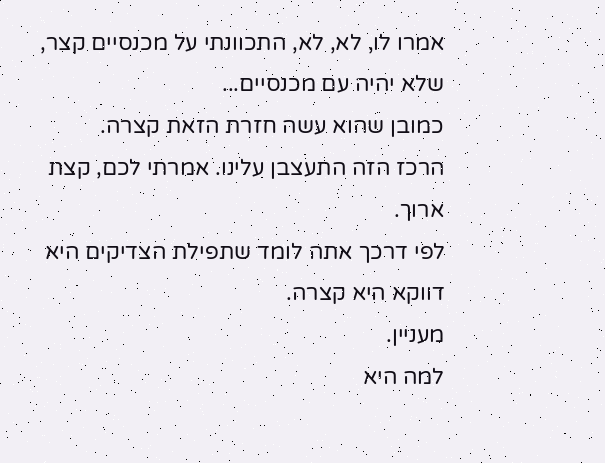אמרו לו, לא, לא, התכוונתי על מכנסיים קצר, שלא יהיה עם מכנסיים...
כמובן שהוא עשה חזרת הזאת קצרה.
הרכז הזה התעצבן עלינו. אמרתי לכם, קצת ארוך.
לפי דרכך אתה לומד שתפילת הצדיקים היא דווקא היא קצרה.
מעניין.
למה היא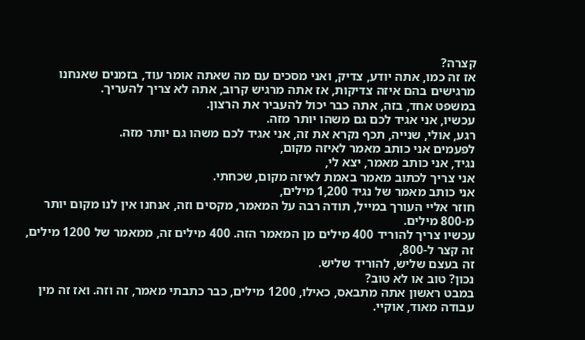קצרה?
אז זה כמו, אתה יודע, צדיק, ואני מסכים עם מה שאתה אומר עוד, בזמנים שאנחנו מרגישים בהם איזה צדיקות, אז אתה מרגיש קרוב, אתה לא צריך להעריך.
במשפט אחד, בזה, אתה כבר יכול להעביר את הרצון.
עכשיו, אני אגיד לכם גם משהו יותר מזה.
רגע, אולי, שנייה, תכף נקרא את זה, אני אגיד לכם משהו גם יותר מזה.
לפעמים אני כותב מאמר לאיזה מקום,
נגיד, אני כותב מאמר, יצא לי,
אני צריך לכתוב מאמר באמת לאיזה מקום, שכחתי.
אני כותב מאמר של נגיד 1,200 מילים,
חוזר אליי העורך במייל, תודה רבה על המאמר, מקסים וזה, אנחנו אין לנו מקום יותר מ-800 מילים.
עכשיו צריך להוריד 400 מילים מן המאמר הזה. 400 מילים זה, ממאמר של 1200 מילים, זה קצר ל-800,
זה בעצם שליש, להוריד שליש.
נכון? טוב או לא טוב?
במבט ראשון אתה מתבאס, כאילו, 1200 מילים, כבר כתבתי מאמר, זה וזה. ואז זה מין עבודה מאוד, אוקיי.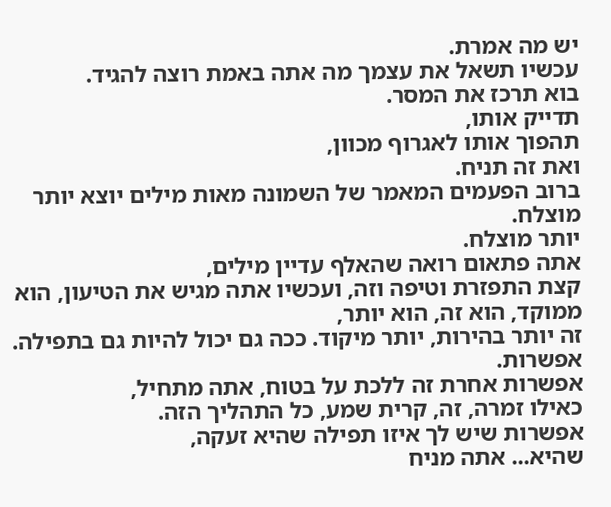יש מה אמרת.
עכשיו תשאל את עצמך מה אתה באמת רוצה להגיד.
בוא תרכז את המסר.
תדייק אותו,
תהפוך אותו לאגרוף מכוון,
ואת זה תניח.
ברוב הפעמים המאמר של השמונה מאות מילים יוצא יותר מוצלח.
יותר מוצלח.
אתה פתאום רואה שהאלף עדיין מילים,
קצת התפזרת וטיפה וזה, ועכשיו אתה מגיש את הטיעון, הוא ממוקד, הוא זה, הוא יותר,
זה יותר בהירות, יותר מיקוד. ככה גם יכול להיות גם בתפילה.
אפשרות.
אפשרות אחרת זה ללכת על בטוח, אתה מתחיל,
כאילו זמרה, זה, קרית שמע, כל התהליך הזה.
אפשרות שיש לך איזו תפילה שהיא זעקה,
שהיא... אתה מניח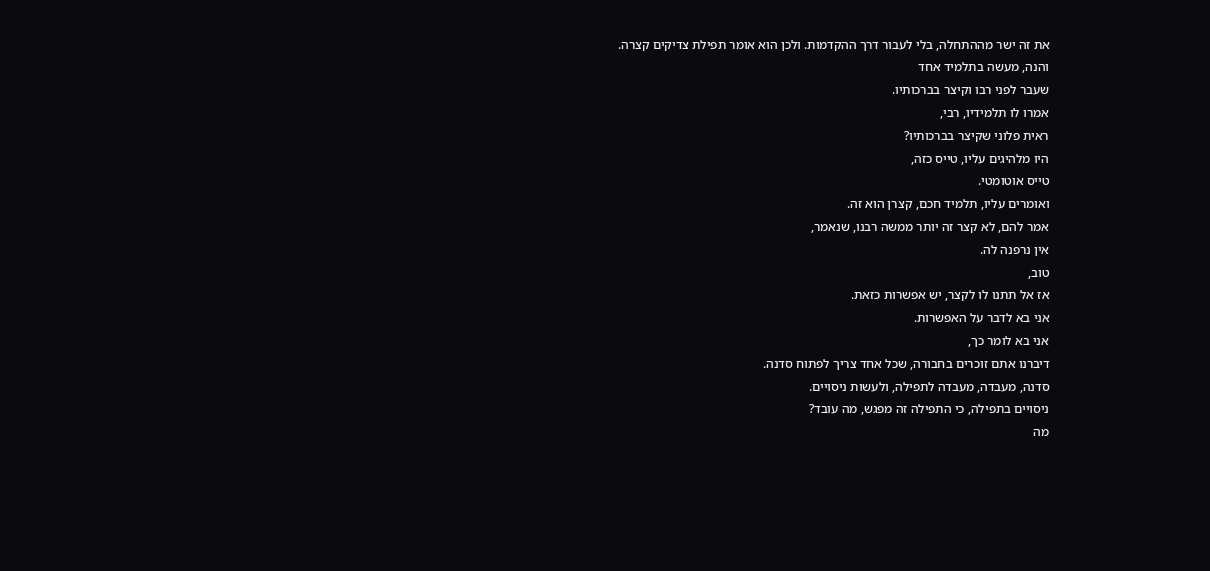את זה ישר מההתחלה, בלי לעבור דרך ההקדמות. ולכן הוא אומר תפילת צדיקים קצרה.
והנה, מעשה בתלמיד אחד
שעבר לפני רבו וקיצר בברכותיו.
אמרו לו תלמידיו, רבי,
ראית פלוני שקיצר בברכותיו?
היו מלהיגים עליו, טייס כזה,
טייס אוטומטי.
ואומרים עליו, תלמיד חכם, קצרן הוא זה.
אמר להם, לא קצר זה יותר ממשה רבנו, שנאמר,
אין נרפנה לה.
טוב,
אז אל תתנו לו לקצר, יש אפשרות כזאת.
אני בא לדבר על האפשרות.
אני בא לומר כך,
דיברנו אתם זוכרים בחבורה, שכל אחד צריך לפתוח סדנה.
סדנה, מעבדה, מעבדה לתפילה, ולעשות ניסויים.
ניסויים בתפילה, כי התפילה זה מפגש, מה עובד?
מה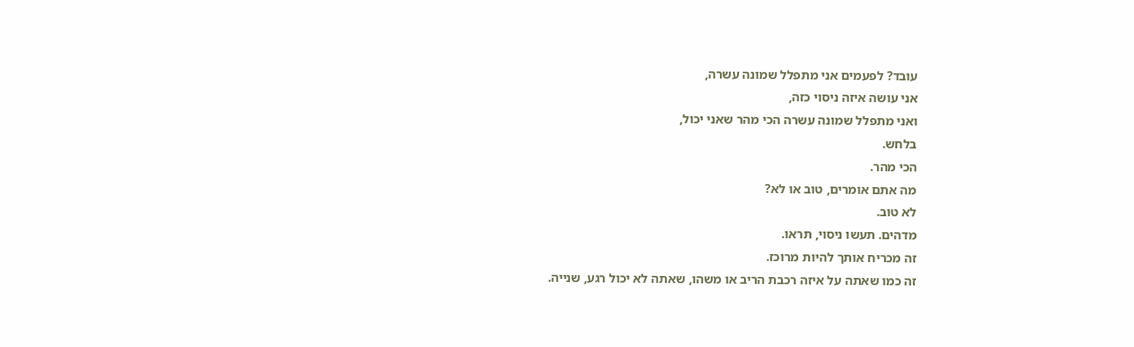עובד? לפעמים אני מתפלל שמונה עשרה,
אני עושה איזה ניסוי כזה,
ואני מתפלל שמונה עשרה הכי מהר שאני יכול,
בלחש.
הכי מהר.
מה אתם אומרים, טוב או לא?
לא טוב.
מדהים. תעשו ניסוי, תראו.
זה מכריח אותך להיות מרוכז.
זה כמו שאתה על איזה רכבת הריב או משהו, שאתה לא יכול רגע, שנייה.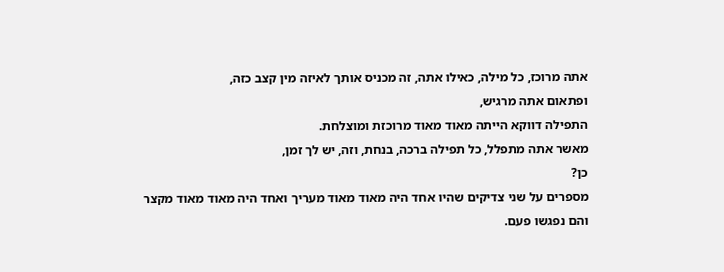אתה מרוכז, כל מילה, כאילו אתה, זה מכניס אותך לאיזה מין קצב כזה,
ופתאום אתה מרגיש,
התפילה דווקא הייתה מאוד מאוד מרוכזת ומוצלחת.
מאשר אתה מתפלל, כל תפילה ברכה, בנחת, וזה, יש לך זמן,
כן?
מספרים על שני צדיקים שהיו אחד היה מאוד מאוד מעריך ואחד היה מאוד מאוד מקצר
והם נפגשו פעם.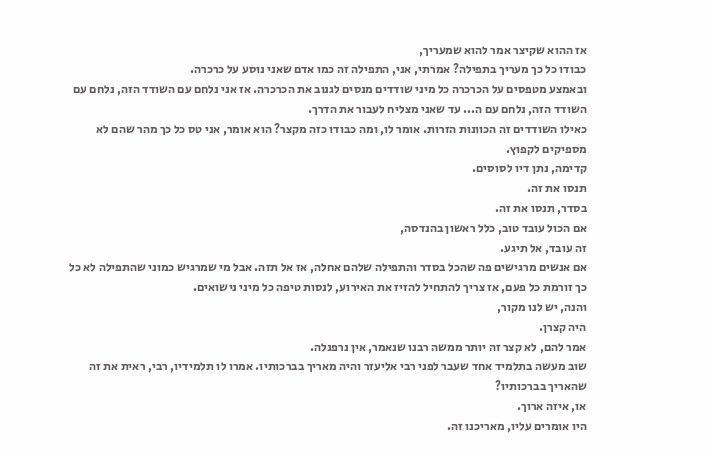אז ההוא שקיצר אמר להוא שמעריך,
כבודו כל כך מעריך בתפילה? אמרתי, אני, התפילה זה כמו אדם שאני נוסע על כרכרה.
ובאמצע מטפסים על הכרכרה כל מיני שודדים מנסים לגנוב את הכרכרה. אז אני נלחם עם השודד הזה, נלחם עם השודד הזה, נלחם עם ה... עד שאני מצליח לעבור את הדרך.
כאילו השודדים זה הכוונות הזרות. אומר לו, ומה כבודו כזה מקצר? הוא אומר, אני טס כל כך מהר שהם לא מספיקים לקפוץ.
קדימה, נתן דיו לסוסים.
תנסו את זה.
בסדר, תנסו את זה.
אם הכול עובד טוב, כלל ראשון בהנדסה,
זה עובד, אל תיגע.
אם אנשים מרגישים פה שהכל בסדר והתפילה שלהם אחלה, אז אל תזה. אבל מי שמרגיש כמוני שהתפילה לא כל כך זורמת כל פעם, אז צריך להתחיל להזיז את האירוע, לנסות טיפה כל מיני נישואים.
והנה, יש לנו מקור,
היה קצרן.
אמר להם, לא קצר זה יותר ממשה רבנו שנאמר, אין נרפנלה.
שוב מעשה בתלמיד אחד שעבר לפני רבי אליעזר והיה מאריך בברכותיו. אמרו לו תלמידיו, רבי, ראית את זה שהאריך בברכותיו?
או, איזה ארוך.
היו אומרים עליו, מאריכנו זה.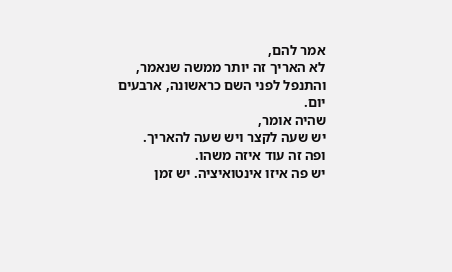אמר להם,
לא האריך זה יותר ממשה שנאמר,
והתנפל לפני השם כראשונה, ארבעים יום.
שהיה אומר,
יש שעה לקצר ויש שעה להאריך.
ופה זה עוד איזה משהו.
יש פה איזו אינטואיציה. יש זמן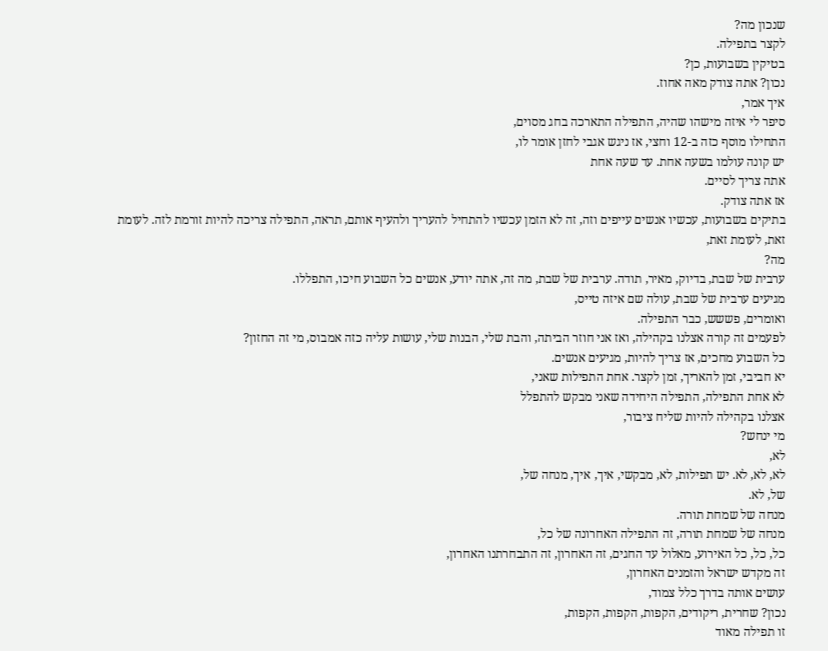שנכון מה?
לקצר בתפילה.
בטיקין בשבועות, כן?
נכון? אתה צודק מאה אחוז.
איך אמר,
סיפר לי איזה מישהו שהיה, התפילה התארכה בחג מסוים,
התחילו מוסף כזה ב-12 וחצי, אז ניגש אגבי לחזן אומר לו,
יש קונה עולמו בשעה אחת. עד שעה אחת
אתה צריך לסיים.
אז אתה צודק.
בתיקים בשבועות, עכשיו אנשים עייפים וזה, זה לא הזמן עכשיו להתחיל להעריך ולהעיף אותם, תראה, התפילה צריכה להיות זורמת לזה. לעומת זאת, לעומת זאת,
מה?
ערבית של שבת, בדיוק, מאיר, תודה. ערבית של שבת, מה זה, אתה יודע, אנשים כל השבוע חיכו, התפללו.
מגיעים ערבית של שבת, עולה שם איזה טייס,
ואומרים, פששש, כבר התפילה.
לפעמים זה קורה אצלנו בקהילה, ואז אני חוזר הביתה, והבת שלי, הבנות שלי, עושות עליה כזה אמבוס, מי זה החזון?
כל השבוע מחכים, אז צריך להיות, מגיעים אנשים.
יא חביבי, זמן להאריך, זמן לקצר. אחת התפילות שאני,
לא אחת התפילה, התפילה היחידה שאני מבקש להתפלל
אצלנו בקהילה להיות שליח ציבור,
מי ינחש?
לא,
לא, לא, לא. יש תפילות, לא, מבקשי, איך, איך, מנחה של,
של, לא.
מנחה של שמחת תורה.
מנחה של שמחת תורה, זה התפילה האחרונה של כל,
כל, כל, כל האירוע, מאלול עד החגים, זה האחרון, זה התבחרתנו האחרון,
זה מקדש ישראל והזמנים האחרון,
עושים אותה בדרך כלל צמוד,
נכון? שחרית, ריקודים, הקפות, הקפות, הקפות,
זו תפילה מאוד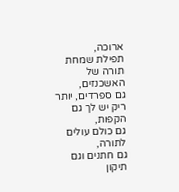ארוכה,
תפילת שמחת תורה של האשכנזים,
גם ספרדים, יותר ריק יש לך גם הקפות,
גם כולם עולים לתורה,
גם חתנים וגם תיקון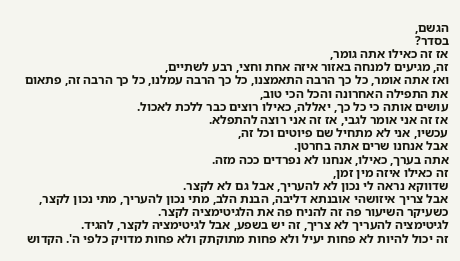הגשם,
בסדר?
אז זה כאילו אתה גומר,
זה, מגיעים למנחה באזור איזה אחת וחצי, רבע לשתיים,
ואז אתה אומר, כל כך הרבה התאמצנו, כל כך הרבה עמלנו, כל כך הרבה זה, פתאום את התפילה האחרונה והכל הכי טוב,
עושים אותה כי כל כך, יאללה, כאילו רוצים כבר ללכת לאכול.
אז זה אני אומר לגבי, אז זה אני רוצה להתפלא.
עכשיו, אני לא מתחיל שם פיוטים וכל זה,
אבל אנחנו שרים אתה בחרטן.
אתה בערך, כאילו, אנחנו לא נפרדים ככה מזה.
זה כאילו איזה מין זמן,
שדווקא נראה לי נכון לא להעריך, אבל גם לא לקצר.
אבל צריך איזושהי אובנתא דליבה, הבנת הלב, מתי נכון להעריך, מתי נכון לקצר,
כשעיקר השיעור פה זה להניח פה את הלגיטימציה לקצר.
לגיטימציה להעריך לא צריך, זה יש בשפע, אבל לגיטימציה לקצר, להגיד.
זה יכול להיות לא פחות יעיל ולא פחות מתוקתק ולא פחות מדויק כלפי ה'. הקדוש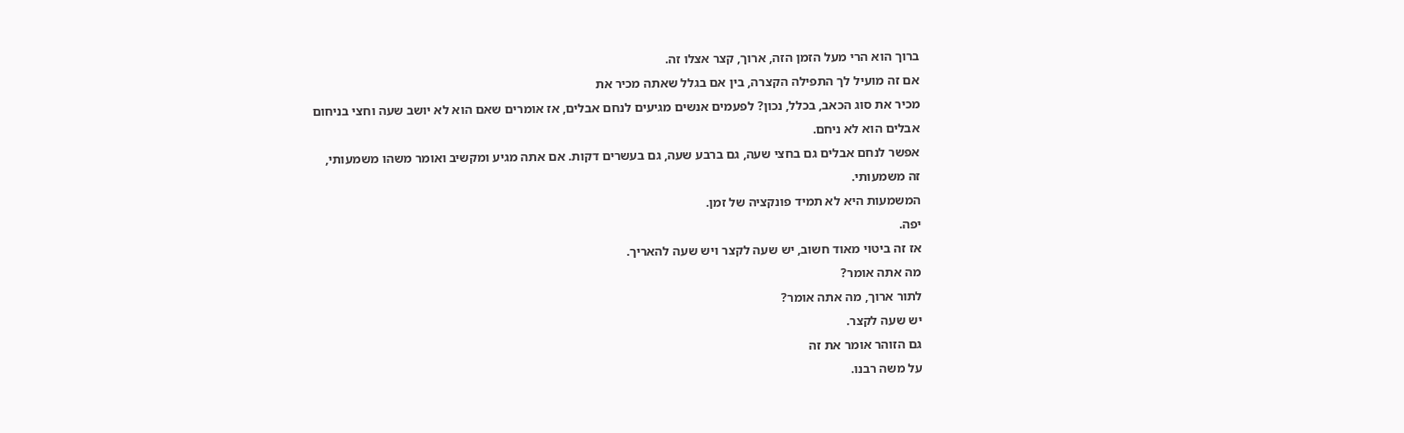ברוך הוא הרי מעל הזמן הזה, ארוך, קצר אצלו זה.
אם זה מועיל לך התפילה הקצרה, בין אם בגלל שאתה מכיר את
מכיר את סוג הכאב, בכלל, נכון? לפעמים אנשים מגיעים לנחם אבלים, אז אומרים שאם הוא לא יושב שעה וחצי בניחום אבלים הוא לא ניחם.
אפשר לנחם אבלים גם בחצי שעה, גם ברבע שעה, גם בעשרים דקות. אם אתה מגיע ומקשיב ואומר משהו משמעותי,
זה משמעותי.
המשמעות היא לא תמיד פונקציה של זמן.
יפה.
אז זה ביטוי מאוד חשוב, יש שעה לקצר ויש שעה להאריך.
מה אתה אומר?
לתור ארוך, מה אתה אומר?
יש שעה לקצר.
גם הזוהר אומר את זה
על משה רבנו.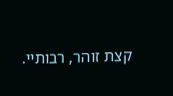קצת זוהר, רבותיי.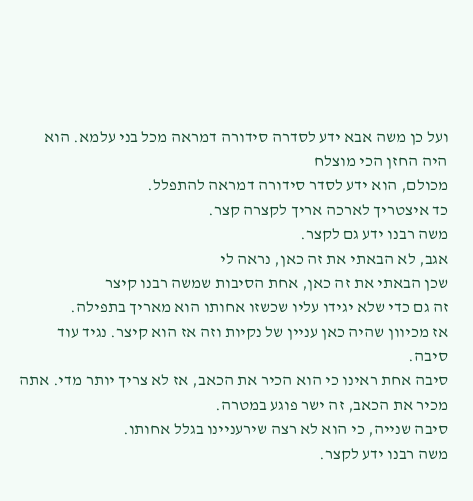ועל כן משה אבא ידע לסדרה סידורה דמראה מכל בני עלמא. הוא היה החזן הכי מוצלח
מכולם, הוא ידע לסדר סידורה דמראה להתפלל.
כד איצטריך לארכה אריך לקצרה קצר.
משה רבנו ידע גם לקצר.
אגב, לא הבאתי את זה כאן, נראה לי
שכן הבאתי את זה כאן, אחת הסיבות שמשה רבנו קיצר
זה גם כדי שלא יגידו עליו שכשזו אחותו הוא מאריך בתפילה.
אז מכיוון שהיה כאן עניין של נקיות וזה אז הוא קיצר. נגיד עוד סיבה.
סיבה אחת ראינו כי הוא הכיר את הכאב, אז לא צריך יותר מדי. אתה מכיר את הכאב, זה ישר פוגע במטרה.
סיבה שנייה, כי הוא לא רצה שירעניינו בגלל אחותו.
משה רבנו ידע לקצר.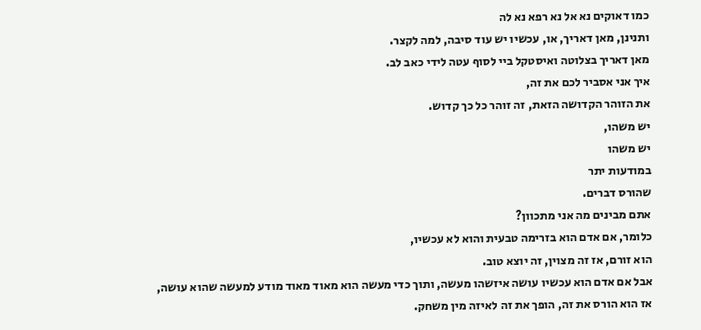כמו דאוקים נא אל נא רפא נא לה
ותנינן, מאן דאריך, או, עכשיו יש עוד סיבה, למה לקצר.
מאן דאריך בצלוטה ואיסטקל ביי לסוף עטה לידי כאב לב.
איך אני אסביר לכם את זה,
את הזוהר הקדושה הזאת, זה זוהר כל כך קדוש.
יש משהו,
יש משהו
במודעות יתר
שהורס דברים.
אתם מבינים מה אני מתכוון?
כלומר, אם אדם הוא בזרימה טבעית והוא לא עכשיו,
הוא זורם, אז זה מצוין, זה יוצא טוב.
אבל אם אדם הוא עכשיו עושה איזשהו מעשה, ותוך כדי מעשה הוא מאוד מאוד מודע למעשה שהוא עושה,
אז הוא הורס את זה, הופך את זה לאיזה מין משחק.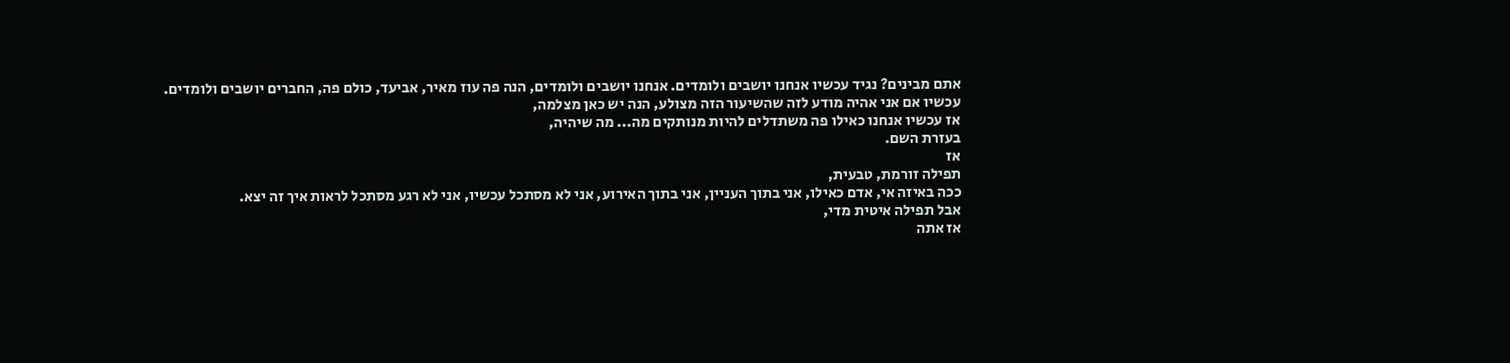אתם מבינים? נגיד עכשיו אנחנו יושבים ולומדים. אנחנו יושבים ולומדים, הנה פה עוז מאיר, אביעד, כולם פה, החברים יושבים ולומדים.
עכשיו אם אני אהיה מודע לזה שהשיעור הזה מצולע, הנה יש כאן מצלמה,
אז עכשיו אנחנו כאילו פה משתדלים להיות מנותקים מה... מה שיהיה,
בעזרת השם.
אז
תפילה זורמת, טבעית,
ככה באיזה אי, אדם כאילו, אני בתוך העניין, אני בתוך האירוע, אני לא מסתכל עכשיו, אני לא רגע מסתכל לראות איך זה יצא.
אבל תפילה איטית מדי,
אז אתה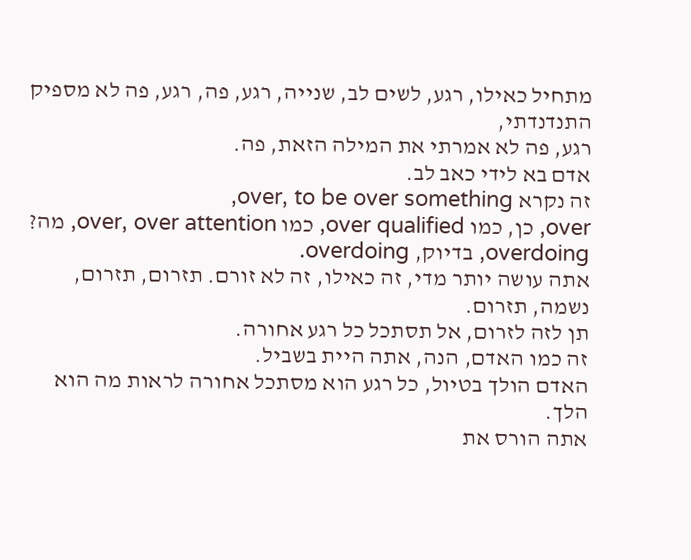מתחיל כאילו, רגע, לשים לב, שנייה, רגע, פה, רגע, פה לא מספיק התנדנדתי,
רגע, פה לא אמרתי את המילה הזאת, פה.
אדם בא לידי כאב לב.
זה נקרא over, to be over something,
over, כן, כמו over qualified, כמו over, over attention, מה?
overdoing, בדיוק, overdoing.
אתה עושה יותר מדי, זה כאילו, זה לא זורם. תזרום, תזרום, נשמה, תזרום.
תן לזה לזרום, אל תסתכל כל רגע אחורה.
זה כמו האדם, הנה, אתה היית בשביל.
האדם הולך בטיול, כל רגע הוא מסתכל אחורה לראות מה הוא הלך.
אתה הורס את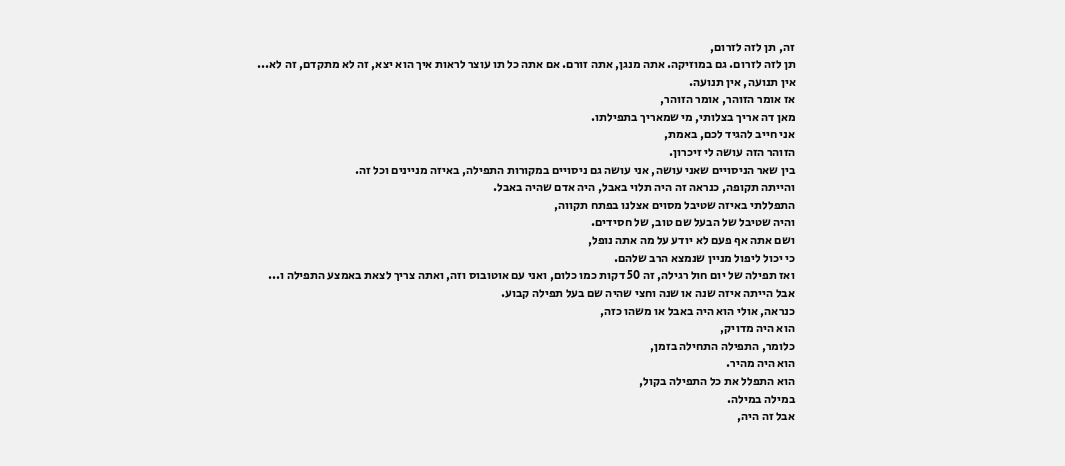זה, תן לזה לזרום,
תן לזה לזרום. גם במוזיקה. אתה מנגן, אתה זורם. אם אתה כל תו עוצר לראות איך הוא יצא, זה לא מתקדם, זה לא...
אין תנועה, אין תנועה.
אז אומר הזוהר, אומר הזוהר,
מאן דה אריך בצלותי, מי שמאריך בתפילתו.
אני חייב להגיד לכם, באמת,
הזוהר הזה עושה לי זיכרון.
בין שאר הניסויים שאני עושה, אני עושה גם ניסויים במקורות התפילה, באיזה מניינים וכל זה.
והייתה תקופה, כנראה זה היה תלוי באבל, היה אדם שהיה באבל.
התפללתי באיזה שטיבל מסוים אצלנו בפתח תקווה,
והיה שטיבל של הבעל שם טוב, של חסידים.
ושם אתה אף פעם לא יודע על מה אתה נופל,
כי יכול ליפול מניין שנמצא הרב שלהם.
ואז תפילה של יום חול רגילה, זה 50 דקות כמו כלום, ואני עם אוטובוס וזה, ואתה צריך לצאת באמצע התפילה ו...
אבל הייתה איזה שנה או שנה וחצי שהיה שם בעל תפילה קבוע.
כנראה, אולי הוא היה באבל או משהו כזה,
הוא היה מדויק,
כלומר, התפילה התחילה בזמן,
הוא היה מהיר.
הוא התפלל את כל התפילה בקול,
במילה במילה.
אבל זה היה,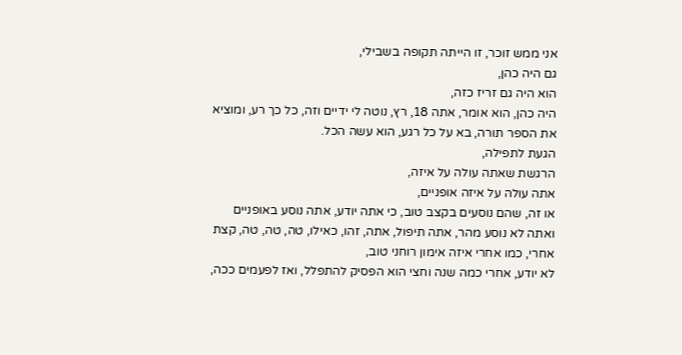אני ממש זוכר, זו הייתה תקופה בשבילי,
גם היה כהן,
הוא היה גם זריז כזה,
היה כהן, הוא אומר, אתה 18, רץ, נוטה לי ידיים וזה, כל כך רע, ומוציא את הספר תורה, בא על כל רגע, הוא עשה הכל.
הגעת לתפילה,
הרגשת שאתה עולה על איזה,
אתה עולה על איזה אופניים,
או זה, שהם נוסעים בקצב טוב, כי אתה יודע, אתה נוסע באופניים ואתה לא נוסע מהר, אתה תיפול, אתה, זהו, כאילו, טה, טה, טה, קצת אחרי, כמו אחרי איזה אימון רוחני טוב,
לא יודע, אחרי כמה שנה וחצי הוא הפסיק להתפלל, ואז לפעמים ככה,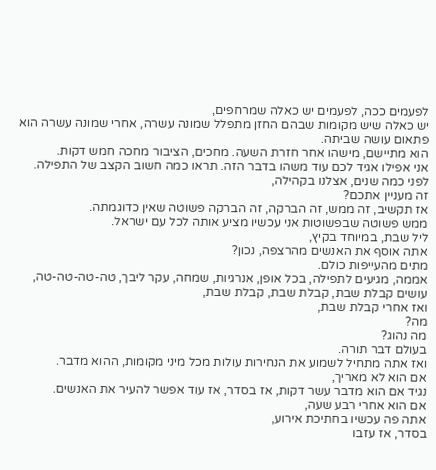לפעמים ככה, לפעמים יש כאלה שמרחפים,
יש כאלה שיש מקומות שבהם החזן מתפלל שמונה עשרה, אחרי שמונה עשרה הוא פתאום עושה שביתה.
הוא מתיישם, מישהו אחר חזרת השעה. מחכים, הציבור מחכה חמש דקות.
אני אפילו אגיד לכם עוד משהו בדבר הזה. תראו כמה חשוב הקצב של התפילה.
לפני כמה שנים, אצלנו בקהילה,
זה מעניין אתכם?
אז תקשיב, זה ממש, זה הברקה, זה הברקה פשוטה שאין כדוגמתה.
ממש פשוטה שבפשוטות אני עכשיו מציע אותה לכל עם ישראל.
ליל שבת, במיוחד בקיץ,
אתה אוסף את האנשים מהרצפה, נכון?
מתים מהעייפות כולם.
אממה, מגיעים לתפילה, בכל אופן, אנרגיות, שמחה, עקר ליבך, טה-טה-טה-טה, עושים קבלת שבת, קבלת שבת, קבלת שבת,
ואז אחרי קבלת שבת,
מה?
מה נהוג?
בעולם דבר תורה.
ואז אתה מתחיל לשמוע את הנחירות עולות מכל מיני מקומות, ההוא מדבר.
אם הוא לא מאריך,
נגיד אם הוא מדבר עשר דקות, אז בסדר, אז עוד אפשר להעיר את האנשים.
אם הוא אחרי רבע שעה,
אתה פה עכשיו בחתיכת אירוע,
בסדר, אז עזבו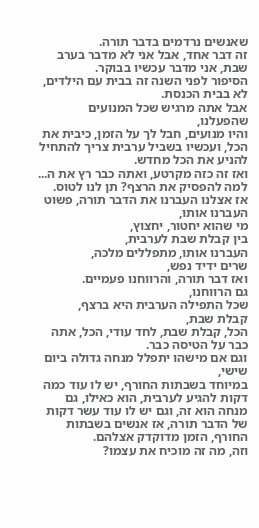שאנשים נרדמים בדבר תורה.
זה דבר אחד, אבל אני לא מדבר בערב שבת, אני מדבר עכשיו בבוקר.
הסיפור לפני השנה זה בבית עם הילדים, לא בבית הכנסת.
אבל אתה מרגיש שכל המנועים שהפעלנו,
והיו מנועים, חבל לך על הזמן, כיבית את הכל, ועכשיו בשביל ערבית צריך להתחיל להניע את הכל מחדש.
ואז זה כזה מקרטע, ואתה כבר רץ את ה...
למה להפסיק את הרצף? תן לנו לטוס.
אז אצלנו העברנו את הדבר תורה, פשוט העברנו אותו,
מי שהוא יחטור, יחצוץ,
בין קבלת שבת לערבית,
העברנו אותו, מתפללים מלכה,
שרים ידיד נפש,
ואז דבר תורה, והרווחנו פעמיים.
גם הרווחנו,
שכל התפילה הערבית היא ברצף,
קבלת שבת,
הכל, קבלת שבת, לחד עודי, הכל, אתה כבר על הטיסה כבר.
וגם אם מישהו יתפלל מנחה גדולה ביום שישי,
במיוחד בשבתות החורף, יש לו עוד כמה דקות להגיע לערבית, הוא כאילו, גם מנחה הוא זה, וגם יש לו עוד עשר דקות של הדבר תורה, אז אנשים בשבתות החורף, הזמן מדוקדק אצלהם.
וזה, מה זה מוכיח את עצמו?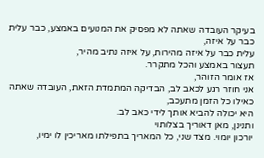בעיקר העובדה שאתה לא מפסיק את המנועים באמצע, כבר עלית כבר על איזה,
עלית כבר על איזה מהירות, על איזה נתיב מהיר,
תעצור באמצע והכל מתקרר.
אז אומר הזוהר,
אני חוזר רגע לכאב לב, הבדיקה המתמדת הזאת, העובדה שאתה כאילו כל הזמן מתעכב,
היא יכולה להביא אותך לידי כאב לב.
ותנינן, מאן דאוריך בצלותוי
יורכון יומוי. מצד שני, כל המאריך בתפילתו מאריכין לו ימיו,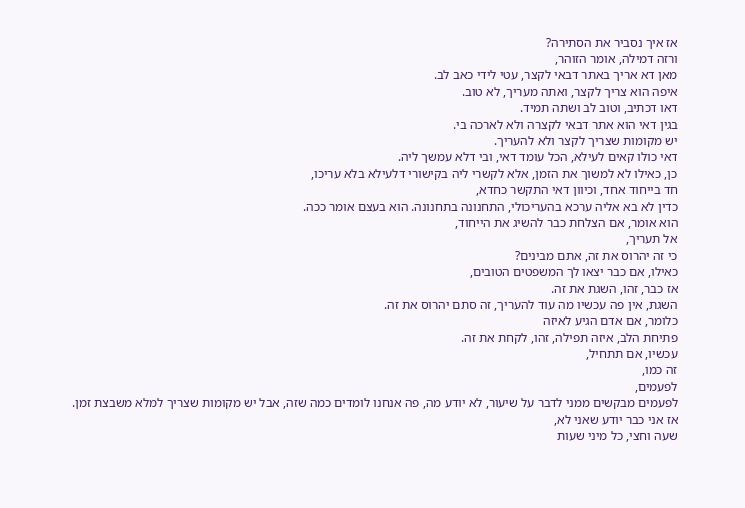אז איך נסביר את הסתירה?
ורזה דמילה, אומר הזוהר,
מאן דא אריך באתר דבאי לקצר, עטי לידי כאב לב.
איפה הוא צריך לקצר, ואתה מעריך, לא טוב.
דאו דכתיב, וטוב לב ושתה תמיד.
בגין דאי הוא אתר דבאי לקצרה ולא לארכה בי.
יש מקומות שצריך לקצר ולא להעריך.
דאי כולו קאים לעילא, הכל עומד דאי, ובי דלא עמשך ליה.
כן, כאילו לא למשוך את הזמן, אלא לקשרי ליה בקישורי דלעילא בלא עריכו,
חד בייחוד אחד, וכיוון דאי התקשר כחדא,
כדין לא בא אליה ערכא בהעריכולי, התחנונה בתחנונה. הוא בעצם אומר ככה.
הוא אומר, אם הצלחת כבר להשיג את הייחוד,
אל תעריך,
כי זה יהרוס את זה, אתם מבינים?
כאילו, אם כבר יצאו לך המשפטים הטובים,
אז כבר, זהו, השגת את זה.
השגת, אין פה עכשיו מה עוד להעריך, זה סתם יהרוס את זה.
כלומר, אם אדם הגיע לאיזה
פתיחת הלב, איזה תפילה, זהו, לקחת את זה.
עכשיו, אם תתחיל,
זה כמו,
לפעמים,
לפעמים מבקשים ממני לדבר על שיעור, לא יודע מה, פה אנחנו לומדים כמה שזה, אבל יש מקומות שצריך למלא משבצת זמן.
אז אני כבר יודע שאני לא,
שעה וחצי, כל מיני שעות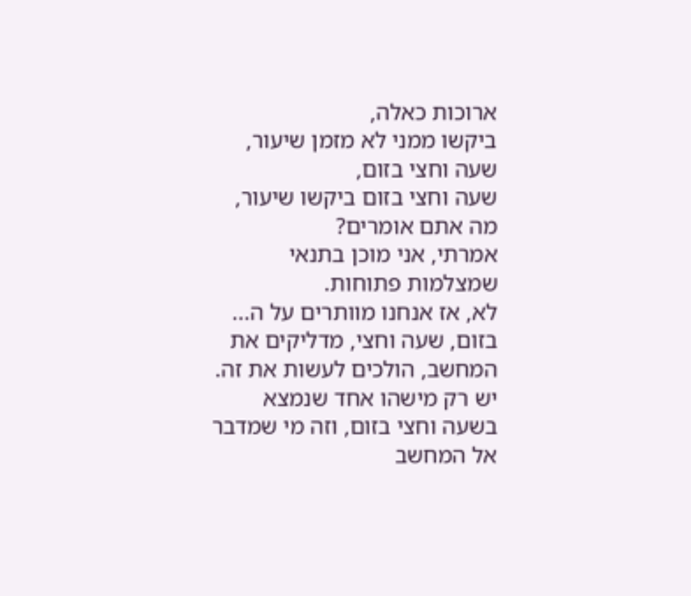ארוכות כאלה,
ביקשו ממני לא מזמן שיעור, שעה וחצי בזום,
שעה וחצי בזום ביקשו שיעור, מה אתם אומרים?
אמרתי, אני מוכן בתנאי שמצלמות פתוחות.
לא, אז אנחנו מוותרים על ה...
בזום, שעה וחצי, מדליקים את המחשב, הולכים לעשות את זה.
יש רק מישהו אחד שנמצא בשעה וחצי בזום, וזה מי שמדבר אל המחשב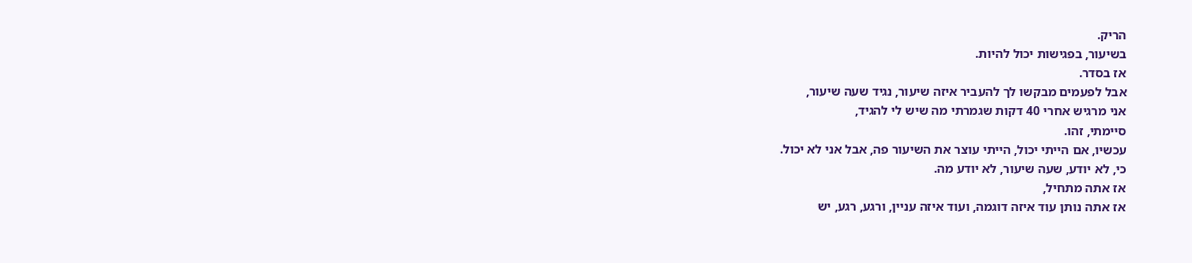הריק.
בשיעור, בפגישות יכול להיות.
אז בסדר.
אבל לפעמים מבקשו לך להעביר איזה שיעור, נגיד שעה שיעור,
אני מרגיש אחרי 40 דקות שגמרתי מה שיש לי להגיד,
סיימתי, זהו.
עכשיו, אם הייתי יכול, הייתי עוצר את השיעור פה, אבל אני לא יכול.
כי, לא יודע, שעה שיעור, לא יודע מה.
אז אתה מתחיל,
אז אתה נותן עוד איזה דוגמה, ועוד איזה עניין, ורגע, רגע, יש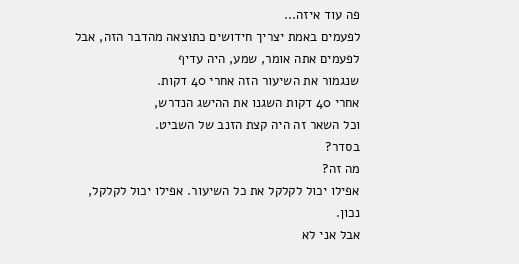פה עוד איזה...
לפעמים באמת יצריך חידושים כתוצאה מהדבר הזה, אבל לפעמים אתה אומר, שמע, היה עדיף
שנגמור את השיעור הזה אחרי 40 דקות.
אחרי 40 דקות השגנו את ההישג הנדרש,
וכל השאר זה היה קצת הזנב של השביט.
בסדר?
מה זה?
אפילו יכול לקלקל את כל השיעור. אפילו יכול לקלקל, נכון.
אבל אני לא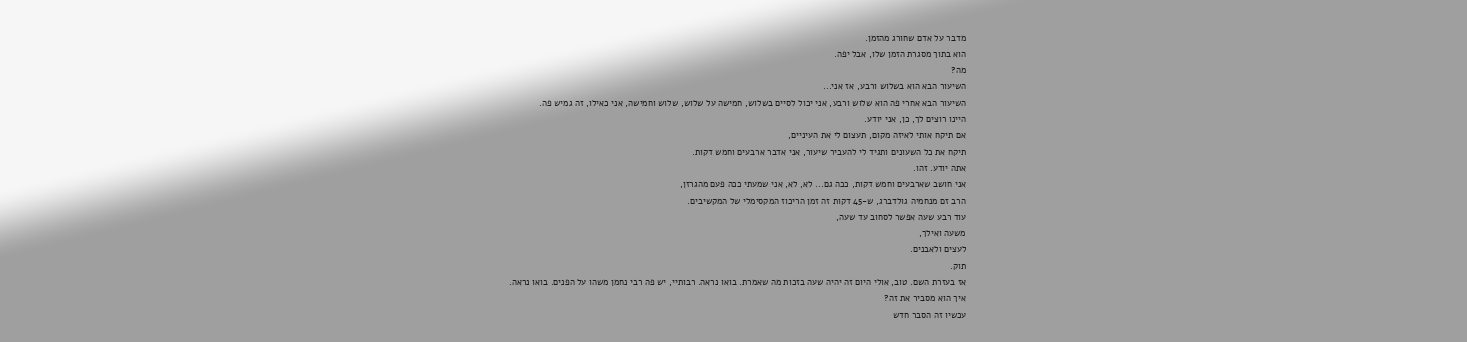מדבר על אדם שחורג מהזמן.
הוא בתוך מסגרת הזמן שלו, אבל יפה.
מה?
השיעור הבא הוא בשלוש ורבע, אז אני...
השיעור הבא אחרי פה הוא שלוש ורבע, אני יכול לסיים בשלוש, חמישה על שלוש, שלוש וחמישה, אני כאילו, זה גמיש פה.
היינו רוצים לך, כן, אני יודע.
אם תיקח אותי לאיזה מקום, תעצום לי את העיניים,
תיקח את כל השעונים ותגיד לי להעביר שיעור, אני אדבר ארבעים וחמש דקות.
אתה יודע. זהו.
אני חושב שארבעים וחמש דקות, ככה גם... לא, לא, אני שמעתי ככה פעם מהגרזן,
הרב זם מנחמיה גולדברג, ש-45 דקות זה זמן הריכוז המקסימלי של המקשיבים.
עוד רבע שעה אפשר לסחוב עד שעה,
משעה ואילך,
לעצים ולאבנים.
תוק.
אז בעזרת השם. טוב, אולי היום זה יהיה שעה בזכות מה שאמרת. בואו נראה. רבותיי, יש פה רבי נחמן משהו על הפנים. בואו נראה.
איך הוא מסביר את זה?
עכשיו זה הסבר חדש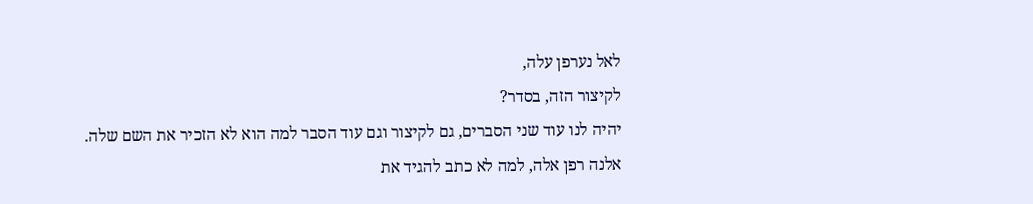לאל נערפן עלה,
לקיצור הזה, בסדר?
יהיה לנו עוד שני הסברים, גם לקיצור וגם עוד הסבר למה הוא לא הזכיר את השם שלה.
אלנה רפן אלה, למה לא כתב להגיד את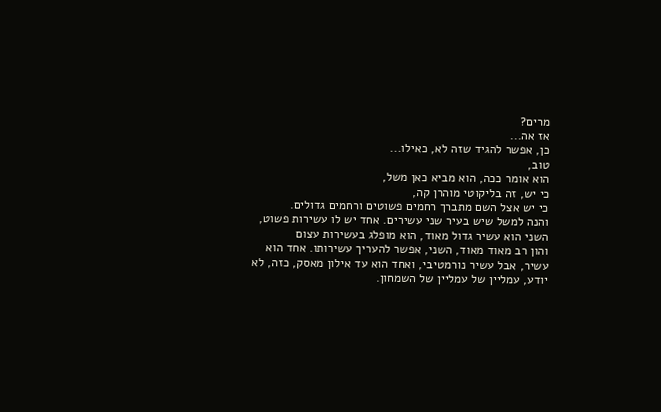מרים?
אז אה...
כן, אפשר להגיד שזה לא, כאילו...
טוב,
הוא אומר ככה, הוא מביא כאן משל,
כי יש, זה בליקוטי מוהרן קה,
כי יש אצל השם מתברך רחמים פשוטים ורחמים גדולים.
והנה למשל שיש בעיר שני עשירים. אחד יש לו עשירות פשוט,
השני הוא עשיר גדול מאוד, הוא מופלג בעשירות עצום
והון רב מאוד מאוד, השני, אפשר להעריך עשירותו. אחד הוא עשיר, אבל עשיר נורמטיבי, ואחד הוא עד אילון מאסק, כזה, לא יודע, עמליין של עמליין של השמחון.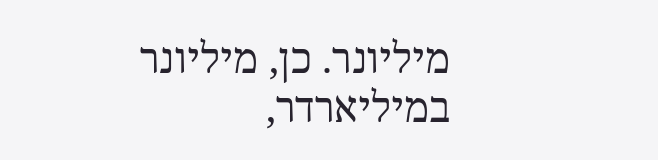מיליונר. כן, מיליונר במיליארדר,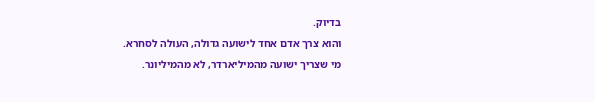בדיוק.
והוא צרך אדם אחד לישועה גדולה, העולה לסחרא.
מי שצריך ישועה מהמיליארדר, לא מהמיליונר.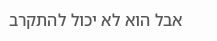אבל הוא לא יכול להתקרב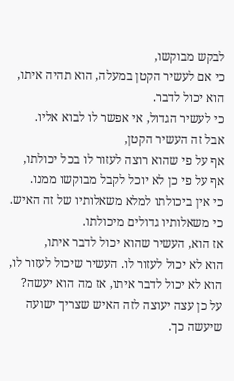לבקש מבוקשו,
כי אם לעשיר הקטן במעלה, הוא תהיה איתו, הוא יכול לדבר.
כי לעשיר הגדול, אי אפשר לו לבוא אליו.
אבל זה העשיר הקטן,
אף על פי שהוא רוצה לעזור לו בכל יכולתו,
אף על פי כן לא יוכל לקבל מבוקשו ממנו.
כי אין ביכולתו למלא משאלותיו של זה האיש.
כי משאלותיו גדולים מיכולתו.
אז הוא, העשיר שהוא יכול לדבר איתו,
הוא לא יכול לעזור לו. העשיר שיכול לעזור לו, הוא לא יכול לדבר איתו, אז מה הוא יעשה?
על כן עצה יעוצה לזה האיש שצריך ישועה שיעשה כך.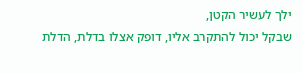ילך לעשיר הקטן,
שבקל יכול להתקרב אליו, דופק אצלו בדלת, הדלת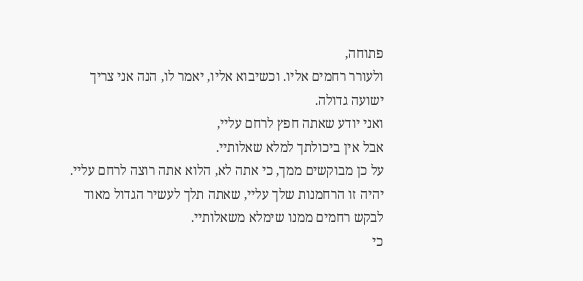פתוחה,
ולעורר רחמים אליו. וכשיבוא אליו, יאמר לו, הנה אני צריך ישועה גדולה.
ואני יודע שאתה חפץ לרחם עליי,
אבל אין ביכולתך למלא שאלותיי.
על כן מבוקשים ממך, כי אתה לא, הלוא אתה רוצה לרחם עליי.
יהיה זו הרחמנות שלך עליי, שאתה תלך לעשיר הגדול מאוד לבקש רחמים ממנו שימלא משאלותיי.
כי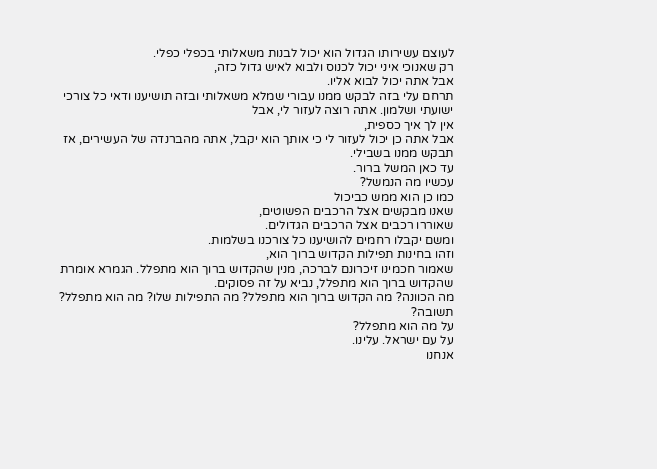לעוצם עשירותו הגדול הוא יכול לבנות משאלותי בכפלי כפלי.
רק שאנוכי איני יכול לכנוס ולבוא לאיש גדול כזה,
אבל אתה יכול לבוא אליו.
תרחם עלי בזה לבקש ממנו עבורי שמלא משאלותי ובזה תושיענו ודאי כל צורכי ישועתי ושלמון. אתה רוצה לעזור לי, אבל
אין לך איך כספית,
אבל אתה כן יכול לעזור לי כי אותך הוא יקבל, אתה מהברנדה של העשירים, אז תבקש ממנו בשבילי.
עד כאן המשל ברור.
עכשיו מה הנמשל?
כמו כן הוא ממש כביכול
שאנו מבקשים אצל הרכבים הפשוטים,
שאוררו רכבים אצל הרכבים הגדולים.
ומשם יקבלו רחמים להושיענו כל צורכנו בשלמות.
וזהו בחינות תפילות הקדוש ברוך הוא,
שאמור חכמינו זיכרונם לברכה, מנין שהקדוש ברוך הוא מתפלל. הגמרא אומרת שהקדוש ברוך הוא מתפלל, נביא על זה פסוקים.
מה הכוונה? מה הקדוש ברוך הוא מתפלל? מה התפילות שלו? מה הוא מתפלל?
תשובה?
על מה הוא מתפלל?
על עם ישראל. עלינו.
אנחנו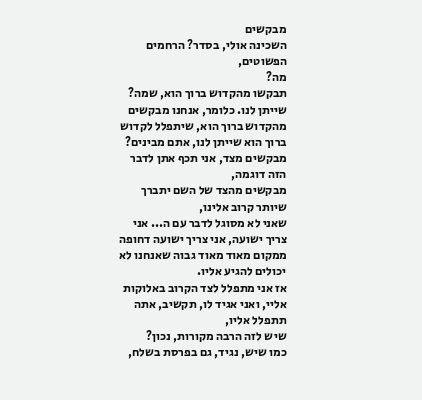מבקשים
השכינה אולי, בסדר? הרחמים הפשוטים,
מה?
תבקשו מהקדוש ברוך הוא, שמה?
שייתן לנו. כלומר, אנחנו מבקשים מהקדוש ברוך הוא, שיתפלל לקדוש ברוך הוא שייתן לנו, אתם מבינים?
מבקשים מצד, אני תכף אתן לדבר הזה דוגמה,
מבקשים מהצד של השם יתברך שיותר קרוב אלינו,
שאני לא מסוגל לדבר עם ה... אני צריך ישועה, אני צריך ישועה דחופה ממקום מאוד מאוד גבוה שאנחנו לא יכולים להגיע אליו.
אז אני מתפלל לצד הקרוב באלוקות אליי, ואני אגיד לו, תקשיב, אתה תתפלל אליו,
שיש לזה הרבה מקורות, נכון?
כמו שיש, נגיד, גם בפרסת בשלח,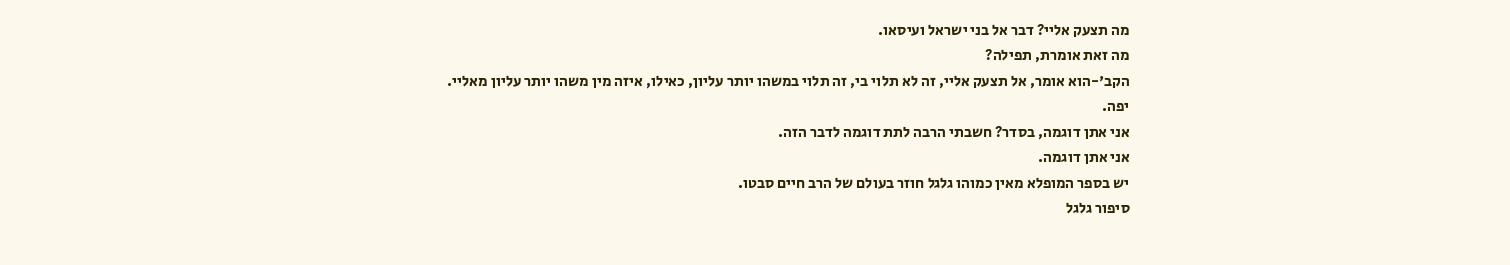מה תצעק אליי? דבר אל בני ישראל ועיסאו.
מה זאת אומרת, תפילה?
הקב'-הוא אומר, אל תצעק אליי, זה לא תלוי בי, זה תלוי במשהו יותר עליון, כאילו, איזה מין משהו יותר עליון מאליי.
יפה.
אני אתן דוגמה, בסדר? חשבתי הרבה לתת דוגמה לדבר הזה.
אני אתן דוגמה.
יש בספר המופלא מאין כמוהו גלגל חוזר בעולם של הרב חיים סבטו.
סיפור גלגל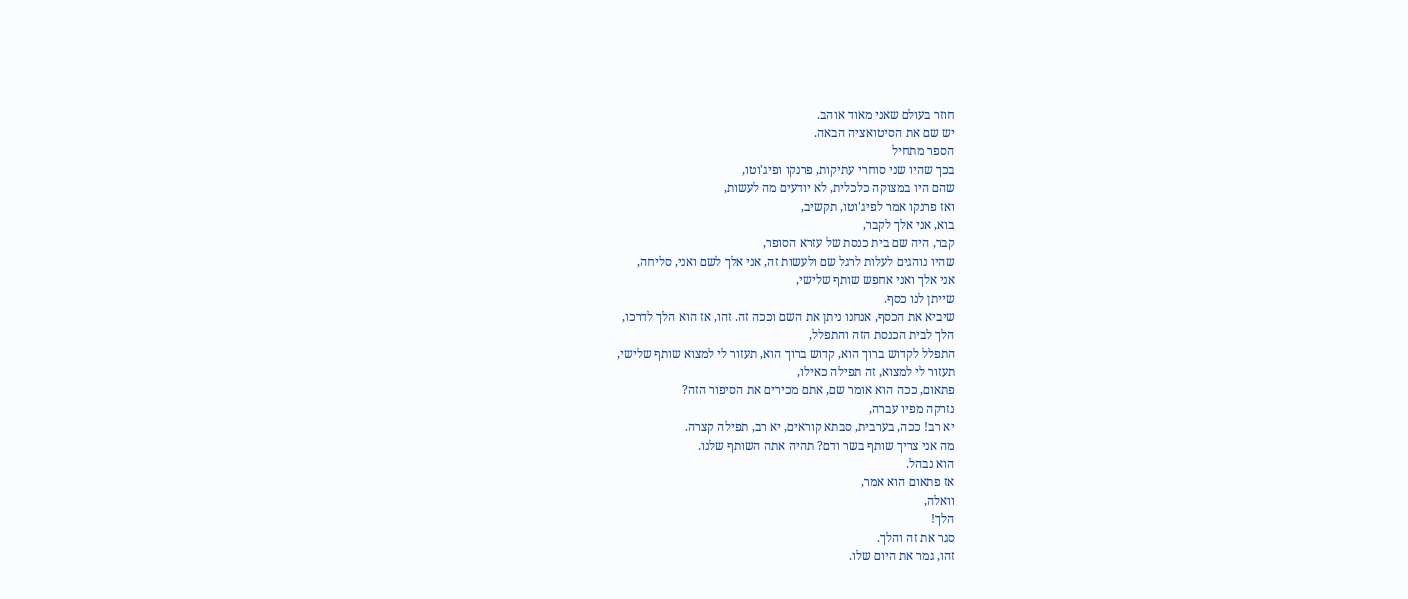חוזר בעולם שאני מאוד אוהב.
יש שם את הסיטואציה הבאה.
הספר מתחיל
בכך שהיו שני סוחרי עתיקות, פרנקו ופיג'וטו,
שהם היו במצוקה כלכלית, לא יודעים מה לעשות,
ואז פרנקו אמר לפיג'וטו, תקשיב,
בוא, אני אלך לקבר,
קבר, היה שם בית כנסת של עזרא הסופר,
שהיו נוהגים לעלות לרגל שם ולעשות זה, אני אלך לשם ואני, סליחה,
אני אלך ואני אחפש שותף שלישי,
שייתן לנו כסף.
שיביא את הכסף, אנחנו ניתן את השם וככה זה. זהו, אז הוא הלך לדרכו,
הלך לבית הכנסת הזה והתפלל,
התפלל לקדוש ברוך הוא, קדוש ברוך הוא, תעזור לי למצוא שותף שלישי,
תעזור לי למצוא, זה תפילה כאילו,
פתאום, ככה הוא אומר שם, אתם מכירים את הסיפור הזה?
נזרקה מפיו עברה,
יא רב! ככה, בערבית, סבתא קוראים, יא רב, תפילה קצרה.
מה אני צריך שותף בשר ודם? תהיה אתה השותף שלנו.
הוא נבהל.
אז פתאום הוא אמר,
וואלה,
הלך!
סגר את זה והלך.
זהו, גמר את היום שלו.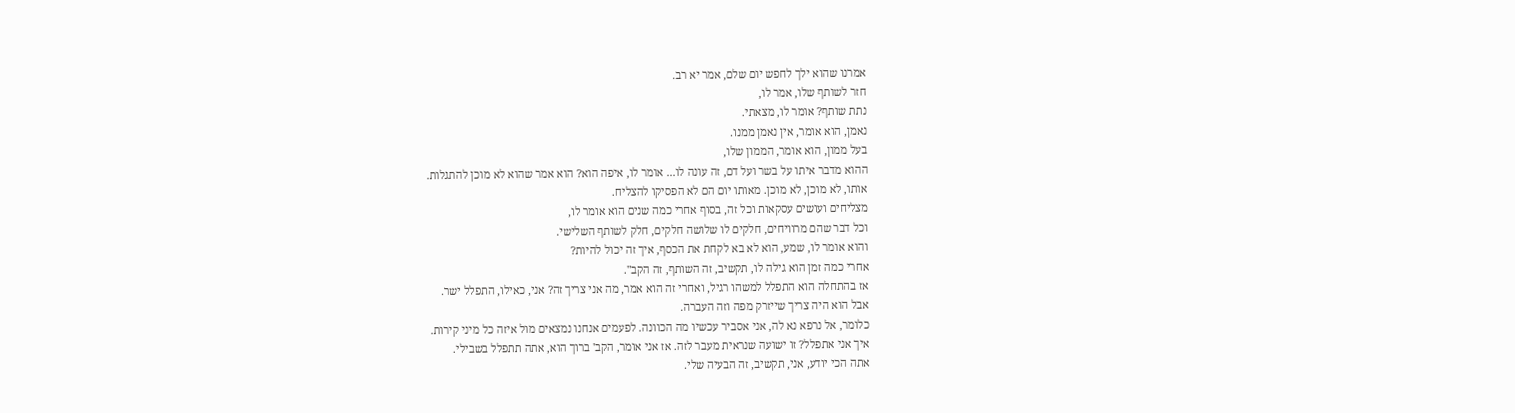אמרנו שהוא ילך לחפש יום שלם, אמר יא רב.
חזר לשותף שלו, אמר לו,
נתת שותף? אומר לו, מצאתי.
נאמן, הוא אומר, אין נאמן ממנו.
בעל ממון, הוא אומר, הממון שלו,
ההוא מדבר איתו על בשר ועל דם, זה עונה לו... אומר לו, איפה הוא? הוא אמר שהוא לא מוכן להתגלות.
אותו, לא מוכן, לא מוכן. מאותו יום הם לא הפסיקו להצליח.
מצליחים ועושים עסקאות וכל זה, בסוף אחרי כמה שנים הוא אומר לו,
וכל דבר שהם מרוויחים, חלקים לו שלושה חלקים, חלק לשותף השלישי.
והוא אומר לו, שמע, הוא לא בא לקחת את הכסף, איך זה יכול להיות?
אחרי כמה זמן הוא גילה לו, תקשיב, זה השותף, זה הקב".
אז בהתחלה הוא התפלל למשהו רגיל, ואחרי זה הוא אמר, מה אני צריך זה? אני, כאילו, התפלל ישר.
אבל הוא היה צריך שייזרק מפה וזה העברה.
כלומר, אל נרפא נא לה, אני אסביר עכשיו מה הכוונה. לפעמים אנחנו נמצאים מול איזה כל מיני קירות.
איך אני אתפלל? זו ישועה שנראית מעבר לזה. אז אני אומר, הקב' ברוך הוא, אתה תתפלל בשבילי.
אתה הכי יודע, אני, תקשיב, זה הבעיה שלי.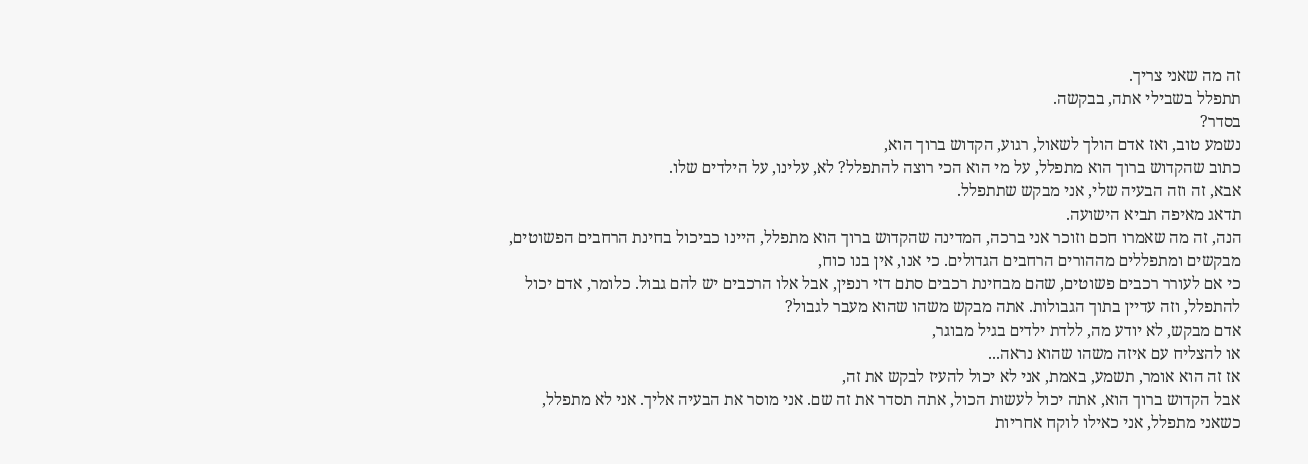זה מה שאני צריך.
תתפלל בשבילי אתה, בבקשה.
בסדר?
נשמע טוב, ואז אדם הולך לשאול, רגוע, הקדוש ברוך הוא,
כתוב שהקדוש ברוך הוא מתפלל, על מי הוא הכי רוצה להתפלל? לא, עלינו, על הילדים שלו.
אבא, זה וזה הבעיה שלי, אני מבקש שתתפלל.
תדאג מאיפה תביא הישועה.
הנה, זה מה שאמרו חכם וזוכר אני ברכה, המדינה שהקדוש ברוך הוא מתפלל, היינו כביכול בחינת הרחבים הפשוטים,
מבקשים ומתפללים מההורים הרחבים הגדולים. כי אנו, אין בנו כוח,
כי אם לעורר רכבים פשוטים, שהם מבחינת רכבים סתם דזי רנפין, אבל אלו הרכבים יש להם גבול. כלומר, אדם יכול להתפלל, וזה עדיין בתוך הגבולות. אתה מבקש משהו שהוא מעבר לגבול?
אדם מבקש, לא יודע מה, ללדת ילדים בגיל מבוגר,
או להצליח עם איזה משהו שהוא נראה...
אז זה הוא אומר, תשמע, באמת, אני לא יכול להעיז לבקש את זה,
אבל הקדוש ברוך הוא, אתה יכול לעשות הכול, אתה תסדר את זה שם. אני מוסר את הבעיה אליך. אני לא מתפלל,
כשאני מתפלל, אני כאילו לוקח אחריות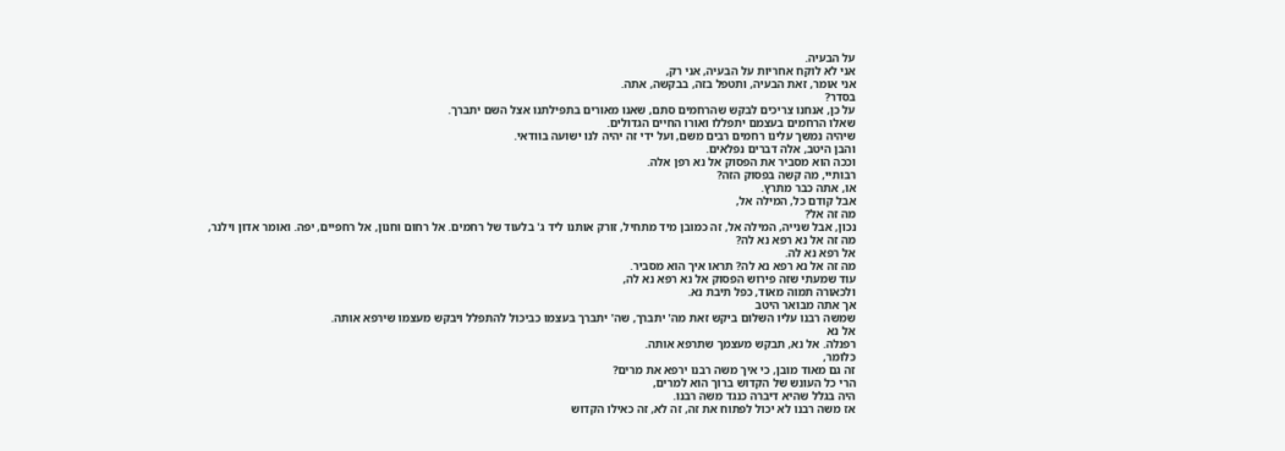על הבעיה.
אני לא לוקח אחריות על הבעיה, אני רק,
אני אומר, זאת הבעיה, ותטפל בזה, בבקשה, אתה.
בסדר?
על כן, אנחנו צריכים לבקש שהרחמים סתם, שאנו מאורים בתפילתנו אצל השם יתברך.
שאלו הרחמים בעצמם יתפללו ואורו החיים הגדולים.
שיהיה נמשך עלינו רחמים רבים משם, ועל ידי זה יהיה לנו ישועה בוודאי.
והבן היטב, אלה דברים נפלאים.
וככה הוא מסביר את הפסוק אל נא רפן אלה.
רבותיי, מה קשה בפסוק הזה?
או, אתה כבר מתרץ.
אבל קודם כל, המילה אל,
מה זה אל?
נכון, אבל שנייה, המילה אל, זה כמובן מיד מתחיל, זורק אותנו ליד ג' בלעוד של רחמים. אל רחום וחנון, אל רחפיים, יפה. ואומר אדון וילנר,
מה זה אל נא רפא נא לה?
אל רפא נא לה.
מה זה אל נא רפא נא לה? תראו איך הוא מסביר.
עוד שמעתי שזה פירוש הפסוק אל נא רפא נא לה,
ולכאורה תמוה מאוד, כפל תיבת נא.
אך אתה מבואר היטב
שמשה רבנו עליו השלום ביקש זאת מה' יתברך, שה' יתברך בעצמו כביכול להתפלל ויבקש מעצמו שירפא אותה.
אל נא
רפנלה. אל נא, תבקש מעצמך שתרפא אותה.
כלומר,
זה גם מאוד מובן, כי איך משה רבנו ירפא את מרים?
הרי כל העונש של הקדוש ברוך הוא למרים,
היה בגלל שהיא דיברה כנגד משה רבנו.
אז משה רבנו לא יכול לפתוח את זה, זה לא, זה כאילו הקדוש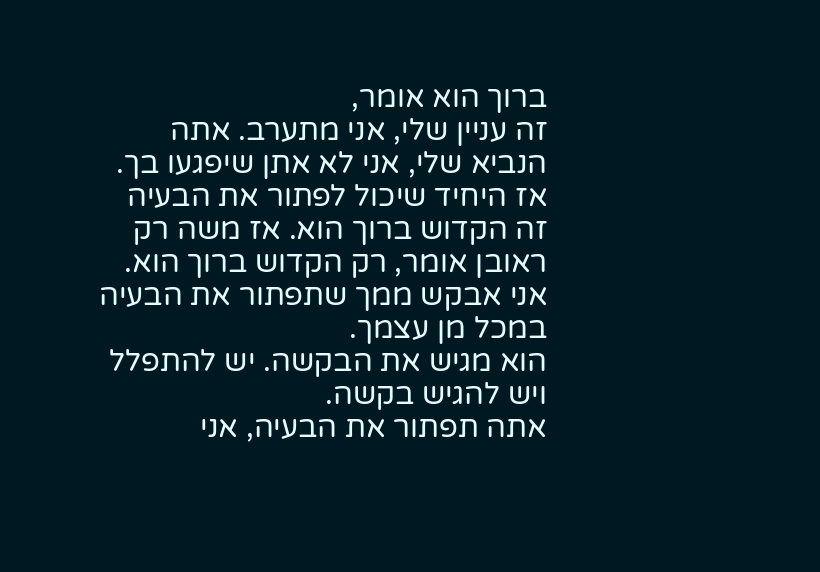ברוך הוא אומר,
זה עניין שלי, אני מתערב. אתה הנביא שלי, אני לא אתן שיפגעו בך.
אז היחיד שיכול לפתור את הבעיה זה הקדוש ברוך הוא. אז משה רק ראובן אומר, רק הקדוש ברוך הוא. אני אבקש ממך שתפתור את הבעיה במכל מן עצמך.
הוא מגיש את הבקשה. יש להתפלל ויש להגיש בקשה.
אתה תפתור את הבעיה, אני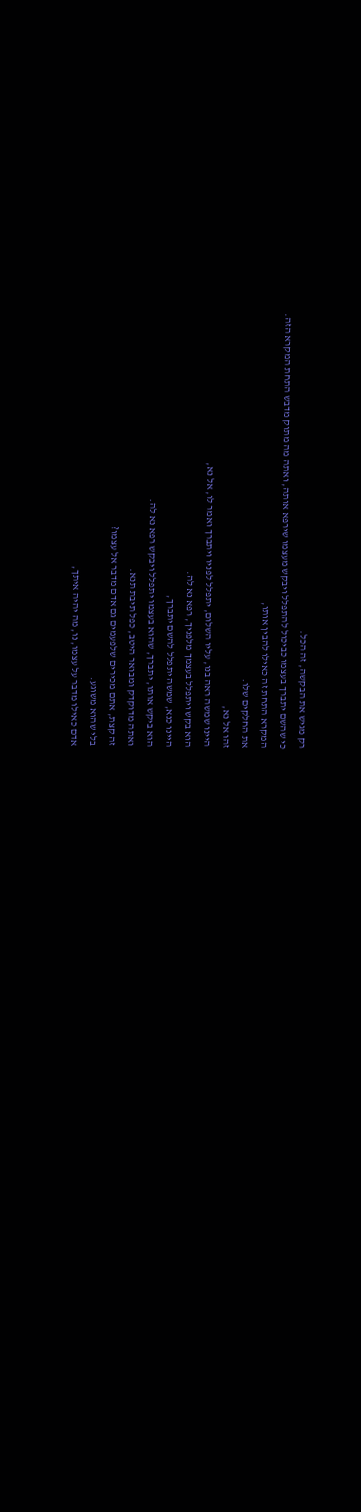רק מגיש את הבקשה, זה הכל.
כי שהשם יתברך בעצמו כביכול להתפלל ויבקש מעצמו שירפא אותה, ואתה מה מתוק מדבש התחת המקרא הזה.
המקרא התחת זה כאילו להבין אותו,
את החלקים שלו.
זהו אל נא,
היינו שמשה ראה בנו, עליו השלום, יתפלל לפניו ויתברך ואמר לו, אל נא,
הוא בקש ויתפלל בעצמך מלפניך, רפא נא לה.
היינו כנא, שמשה יתפלל להשם יתברך,
הוא ביקש אותו, יתברך, שהוא בעצמו יתפלל ויבקש רפא נא לה.
ואתה מדוקדק ומבואר היטב, כפל תיבת תנא.
זה קצת, אתם מכירים שלפעמים גם אדם מדבר אל עצמו?
בלי שהוא משוגע.
אדם כאילו מדבר על עצמו, נו, מה יהיה איתך,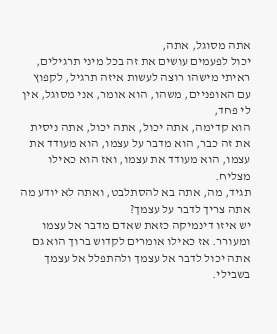אתה מסוגל, אתה,
יכול לפעמים עושים את זה בכל מיני תרגילים,
ראיתי מישהו רוצה לעשות איזה תרגיל, לקפוץ עם האופניים, משהו, הוא אומר, אני מסוגל, אין לי פחד,
הוא קדימה, אתה יכול, אתה יכול, אתה ניסית את זה כבר, הוא מדבר על עצמו, הוא מעודד את עצמו, הוא מעודד את עצמו, ואז הוא כאילו מצליח.
תגיד, מה, אתה בא להסתלבט, ואתה לא יודע מה אתה צריך לדבר על עצמך?
יש איזו דינמיקה כזאת שאדם מדבר אל עצמו ומעורר. אז כאילו אומרים לקדוש ברוך הוא גם אתה יכול לדבר אל עצמך ולהתפלל אל עצמך בשבילי.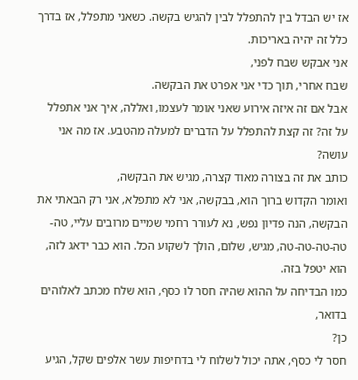אז יש הבדל בין להתפלל לבין להגיש בקשה. כשאני מתפלל, אז בדרך כלל זה יהיה באריכות.
אני אבקש שבח לפני,
שבח אחרי, תוך כדי אני אפרט את הבקשה.
אבל אם זה איזה אירוע שאני אומר לעצמו, ואללה, איך אני אתפלל על זה? זה קצת להתפלל על הדברים למעלה מהטבע. אז מה אני עושה?
כותב את זה בצורה מאוד קצרה, מגיש את הבקשה,
ואומר הקדוש ברוך הוא, בבקשה, אני לא מתפלא, אני רק הבאתי את הבקשה, הנה פדיון נפש, נא לעורר רחמי שמיים מרובים עליי, טה-טה-טה-טה-טה, מגיש, שלום, הולך לשקוע הכל. הוא כבר ידאג לזה,
הוא יטפל בזה.
כמו הבדיחה על ההוא שהיה חסר לו כסף, הוא שלח מכתב לאלוהים בדואר,
כן?
חסר לי כסף, אתה יכול לשלוח לי בדחיפות עשר אלפים שקל, הגיע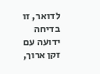לדואר, זו בדיחה ידועה עם זקן ארוך,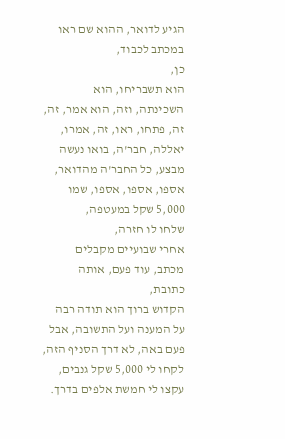הגיע לדואר, ההוא שם ראו במכתב לכבוד,
כן,
הוא תשבריחו, הוא השכינתה, וזה, הוא אמר, זה, זה, פתחו, ראו, זה, אמרו, יאללה, חבר'ה, בואו נעשה מבצע, כל החבר'ה מהדואר,
אספו, אספו, אספו, שמו 5,000 שקל במעטפה,
שלחו לו חזרה,
אחרי שבועיים מקבלים מכתב, עוד פעם, אותה כתובת,
הקדוש ברוך הוא תודה רבה על המענה ועל התשובה, אבל פעם באה, לא דרך הסניף הזה, לקחו לי 5,000 שקל גנבים,
עקצו לי חמשת אלפים בדרך.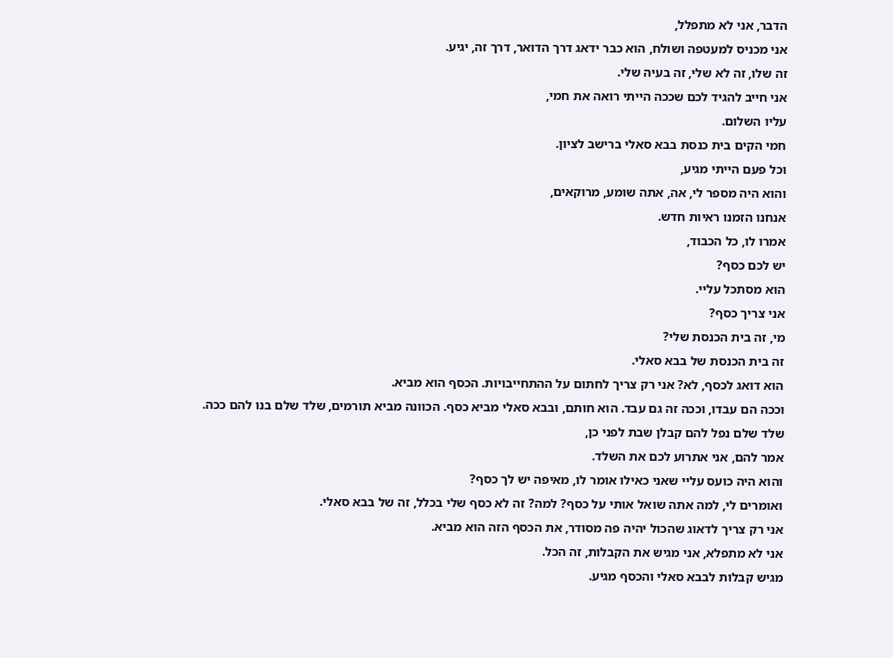הדבר, אני לא מתפלל,
אני מכניס למעטפה ושולח, הוא כבר ידאג דרך הדואר, דרך זה, יגיע.
זה שלו, זה לא שלי, זה בעיה שלי.
אני חייב להגיד לכם שככה הייתי רואה את חמי,
עליו השלום.
חמי הקים בית כנסת בבא סאלי ברישב לציון.
וכל פעם הייתי מגיע,
והוא היה מספר לי, אה, אתה שומע, מרוקאים,
אנחנו הזמנו ראיות חדש.
אמרו לו, כל הכבוד,
יש לכם כסף?
הוא מסתכל עליי.
אני צריך כסף?
מי, זה בית הכנסת שלי?
זה בית הכנסת של בבא סאלי.
הוא דואג לכסף, לא? אני רק צריך לחתום על ההתחייבויות. הכסף הוא מביא.
וככה הם עבדו, וככה זה גם עבד. הוא חותם, ובבא סאלי מביא כסף. הכוונה מביא תורמים, שלד שלם בנו להם ככה.
שלד שלם נפל להם קבלן שבת לפני כן,
אמר להם, אני אתרוע לכם את השלד.
והוא היה כועס עליי שאני כאילו אומר לו, מאיפה יש לך כסף?
ואומרים לי, למה אתה שואל אותי על כסף? למה? זה לא כסף שלי בכלל, זה של בבא סאלי.
אני רק צריך לדאוג שהכול יהיה פה מסודר, את הכסף הזה הוא מביא.
אני לא מתפלא, אני מגיש את הקבלות, זה הכל.
מגיש קבלות לבבא סאלי והכסף מגיע.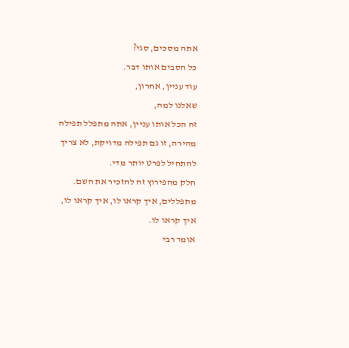אתה מסכים, סגי?
כל הסבים אותו דבר.
עוד עניין, אחרון,
שאלנו למה,
זה הכל אותו עניין, אתה מתפלל תפילה מהירה, זו גם תפילה מדויקת, לא צריך להתחיל לפרט יותר מדי.
חלק מהפירוץ זה להזכיר את השם. מתפללים, איך קראו לו, איך קראו לו, איך קראו לו.
אומר רבי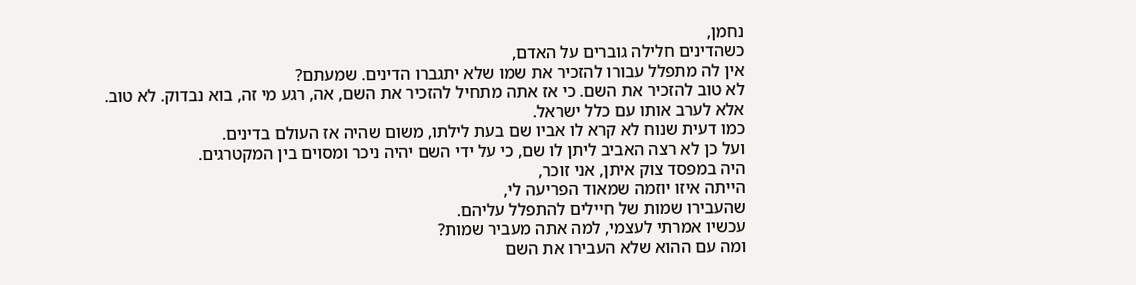נחמן,
כשהדינים חלילה גוברים על האדם,
אין לה מתפלל עבורו להזכיר את שמו שלא יתגברו הדינים. שמעתם?
לא טוב להזכיר את השם. כי אז אתה מתחיל להזכיר את השם, אה, רגע מי זה, בוא נבדוק. לא טוב.
אלא לערב אותו עם כלל ישראל.
כמו דעית שנוח לא קרא לו אביו שם בעת לילתו, משום שהיה אז העולם בדינים.
ועל כן לא רצה האביב ליתן לו שם, כי על ידי השם יהיה ניכר ומסוים בין המקטרגים.
היה במפסד צוק איתן, אני זוכר,
הייתה איזו יוזמה שמאוד הפריעה לי,
שהעבירו שמות של חיילים להתפלל עליהם.
עכשיו אמרתי לעצמי, למה אתה מעביר שמות?
ומה עם ההוא שלא העבירו את השם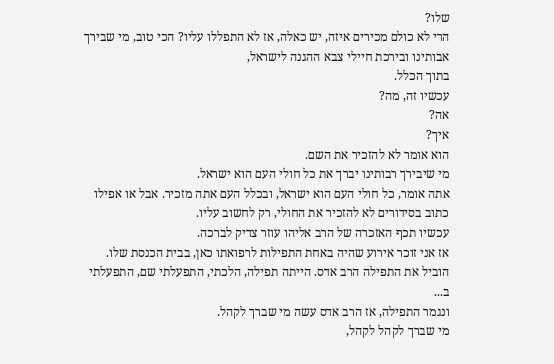שלו?
הרי לא כולם מכירים איזה, יש כאלה, אז לא התפללו עליו? הכי טוב, מי שבירך אבותינו ובירכת חיילי צבא ההגנה לישראל,
בתוך הכלל.
עכשיו זה, מה?
אה?
איך?
הוא אומר לא להזכיר את השם.
מי שיבירך רבותינו יברך את כל חולי העם הוא ישראל.
אתה אומר, כל חולי העם הוא ישראל, ובכלל העם אתה מזכיר. אבל או אפילו כתוב בסידורים לא להזכיר את החולי, רק לחשוב עליו.
עכשיו תכף האזכרה של הרב אליהו עוזר צדיק לברכה.
אז אני זוכר אירוע שהיה באחת התפילות לרפואתו כאן, בבית הכנסת שלו.
הוביל את התפילה הרב אדס. הייתה תפילה, הלכתי, התפעלתי שם, התפעלתי ב...
ונגמר התפילה, אז הרב אדס עשה מי שברך לקהל.
מי שברך לקהל לקהל,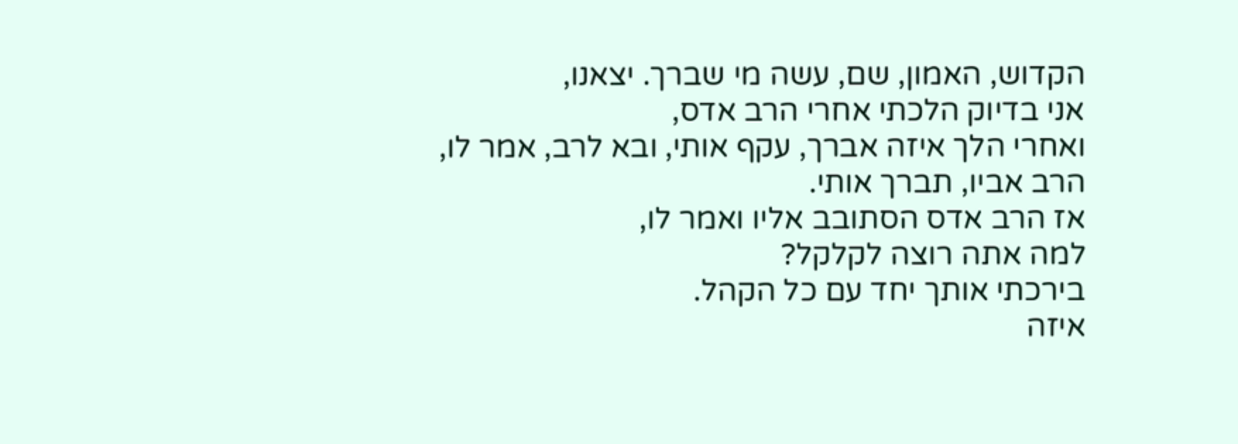הקדוש, האמון, שם, עשה מי שברך. יצאנו,
אני בדיוק הלכתי אחרי הרב אדס,
ואחרי הלך איזה אברך, עקף אותי, ובא לרב, אמר לו, הרב אביו, תברך אותי.
אז הרב אדס הסתובב אליו ואמר לו,
למה אתה רוצה לקלקל?
בירכתי אותך יחד עם כל הקהל.
איזה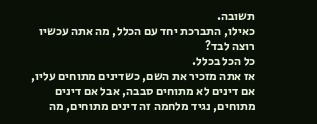תשובה.
כאילו, התברכת יחד עם הכלל, מה אתה עכשיו רוצה לבד?
כל הכל בכלל.
אז אתה מזכיר את השם, כשדינים מתוחים עליו, אם דינים לא מתוחים סבבה, אבל אם דינים מתוחים, נגיד מלחמה זה דינים מתוחים, מה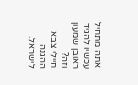אתה מתחיל עכשיו להגיד ראובן שמעון וזה?
חיילי צבא ההגנה לישראל.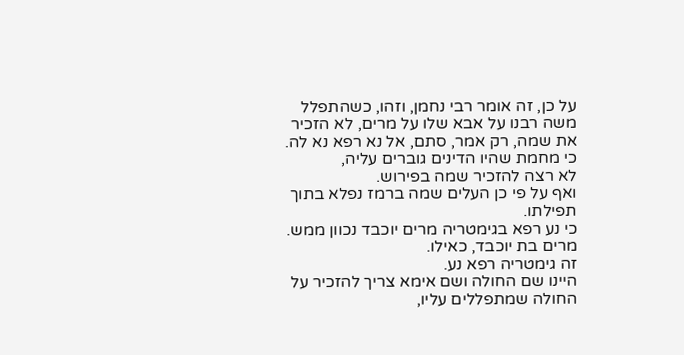על כן, זה אומר רבי נחמן, וזהו, כשהתפלל משה רבנו על אבא שלו על מרים, לא הזכיר את שמה, רק אמר, סתם, אל נא רפא נא לה.
כי מחמת שהיו הדינים גוברים עליה,
לא רצה להזכיר שמה בפירוש.
ואף על פי כן העלים שמה ברמז נפלא בתוך תפילתו.
כי נע רפא בגימטריה מרים יוכבד נכוון ממש. מרים בת יוכבד, כאילו.
זה גימטריה רפא נע.
היינו שם החולה ושם אימא צריך להזכיר על החולה שמתפללים עליו,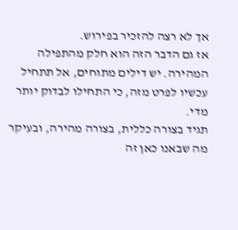אך לא רצה להזכיר בפירוש.
אז גם הדבר הזה הוא חלק מהתפילה המהירה. יש דילים מתוחים, אל תתחיל עכשיו לפרט מזה, כי התחילו לבדוק יותר מדי.
תגיד בצורה כללית, בצורה מהירה, ובעיקר מה שבאנו כאן זה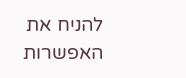להניח את האפשרות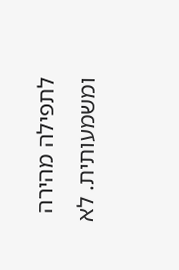לתפילה מהירה ומשמעותית. לא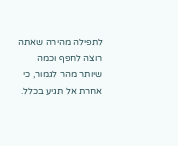לתפילה מהירה שאתה רוצה לחפף וכמה שיותר מהר לגמור, כי אחרת אל תגיע בכלל.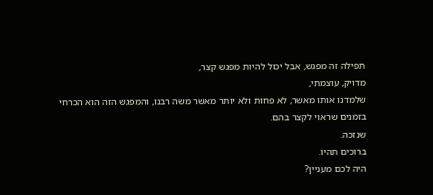תפילה זה מפגש, אבל יכול להיות מפגש קצר,
מדויק, עוצמתי,
שלמדנו אותו מאשר, לא פחות ולא יותר מאשר משה רבנו, והמפגש הזה הוא הכרחי בזמנים שראוי לקצר בהם.
שנזכה.
ברוכים תהיו.
היה לכם מעניין?